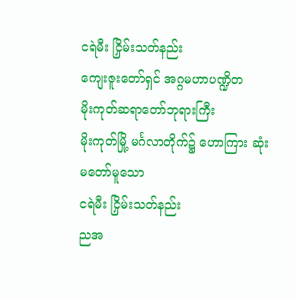ငရဲမီး ငြှိမ်းသတ်နည်း
ကျေးဇူးတော်ရှင် အဂ္ဂမဟာပဏ္ဍိတ
မိုးကုတ်ဆရာတော်ဘုရားကြီး
မိုးကုတ်မြို့ မင်္ဂလာတိုက်၌ ဟောကြား ဆုံးမတော်မူသော
ငရဲမီး ငြှိမ်းသတ်နည်း
ညအ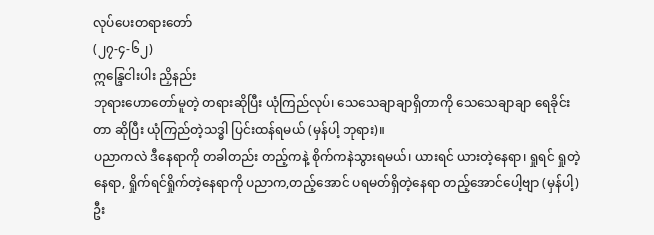လုပ်ပေးတရားတော်
(၂၇-၄-၆၂)
ဣန္ဒြေငါးပါး ညှိနည်း
ဘုရားဟောတော်မူတဲ့ တရားဆိုပြီး ယုံကြည်လုပ်၊ သေသေချာချာရှိတာကို သေသေချာချာ ရေခိုင်းတာ ဆိုပြီး ယုံကြည်တဲ့သဒ္ဓါ ပြင်းထန်ရမယ် (မှန်ပါ့ ဘုရား)။
ပညာကလဲ ဒီနေရာကို တခါတည်း တည့်ကနဲ့ စိုက်ကနဲသွားရမယ်၊ ယားရင် ယားတဲ့နေရာ၊ ရှုရင် ရှုတဲ့နေရာ, ရှိုက်ရင်ရှိုက်တဲ့နေရာကို ပညာက,တည့်အောင် ပရမတ်ရှိတဲ့နေရာ တည့်အောင်ပေါ့ဗျာ (မှန်ပါ့) ဦး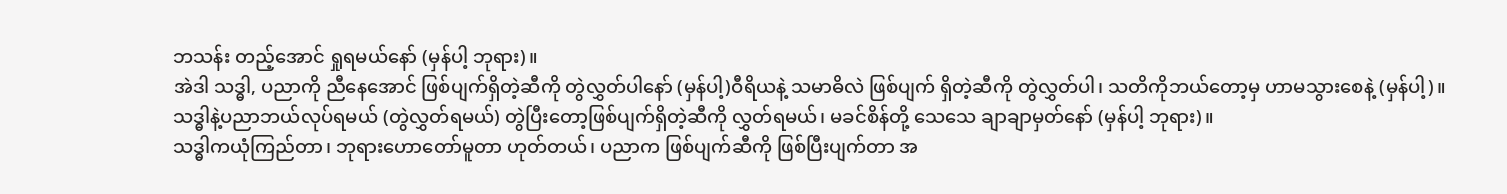ဘသန်း တည့်အောင် ရှုရမယ်နော် (မှန်ပါ့ ဘုရား)။
အဲဒါ သဒ္ဓါ, ပညာကို ညီနေအောင် ဖြစ်ပျက်ရှိတဲ့ဆီကို တွဲလွှတ်ပါနော် (မှန်ပါ့)ဝီရိယနဲ့ သမာဓိလဲ ဖြစ်ပျက် ရှိတဲ့ဆီကို တွဲလွှတ်ပါ၊ သတိကိုဘယ်တော့မှ ဟာမသွားစေနဲ့ (မှန်ပါ့)။
သဒ္ဓါနဲ့ပညာဘယ်လုပ်ရမယ် (တွဲလွှတ်ရမယ်) တွဲပြီးတော့ဖြစ်ပျက်ရှိတဲ့ဆီကို လွှတ်ရမယ်၊ မခင်စိန်တို့ သေသေ ချာချာမှတ်နော် (မှန်ပါ့ ဘုရား)။
သဒ္ဓါကယုံကြည်တာ၊ ဘုရားဟောတော်မူတာ ဟုတ်တယ်၊ ပညာက ဖြစ်ပျက်ဆီကို ဖြစ်ပြီးပျက်တာ အ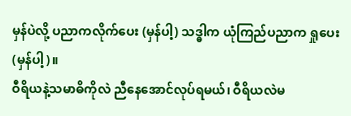မှန်ပဲလို့ ပညာကလိုက်ပေး (မှန်ပါ့) သဒ္ဓါက ယုံကြည်ပညာက ရှုပေး (မှန်ပါ့)။
ဝီရိယနဲ့သမာဓိကိုလဲ ညီနေအောင်လုပ်ရမယ်၊ ဝီရိယလဲမ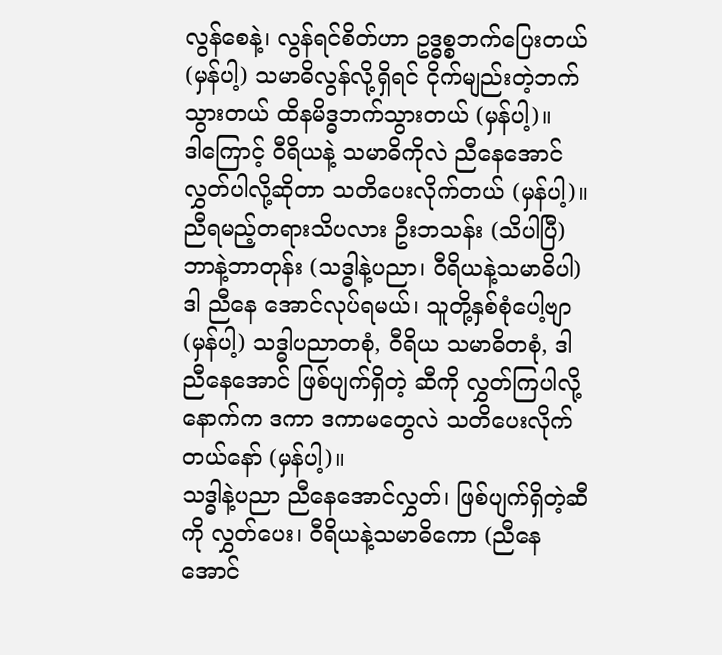လွန်စေနဲ့၊ လွန်ရင်စိတ်ဟာ ဥဒ္ဓစ္စဘက်ပြေးတယ် (မှန်ပါ့) သမာဓိလွန်လို့ရှိရင် ငိုက်မျည်းတဲ့ဘက်သွားတယ် ထိနမိဒ္ဓဘက်သွားတယ် (မှန်ပါ့)။
ဒါကြောင့် ဝီရိယနဲ့ သမာဓိကိုလဲ ညီနေအောင်လွှတ်ပါလို့ဆိုတာ သတိပေးလိုက်တယ် (မှန်ပါ့)။
ညီရမည့်တရားသိပလား ဦးဘသန်း (သိပါပြီ) ဘာနဲ့ဘာတုန်း (သဒ္ဓါနဲ့ပညာ၊ ဝီရိယနဲ့သမာဓိပါ) ဒါ ညီနေ အောင်လုပ်ရမယ်၊ သူတို့နှစ်စုံပေါ့ဗျာ (မှန်ပါ့) သဒ္ဓါပညာတစုံ, ဝီရိယ သမာဓိတစုံ, ဒါ ညီနေအောင် ဖြစ်ပျက်ရှိတဲ့ ဆီကို လွှတ်ကြပါလို့ နောက်က ဒကာ ဒကာမတွေလဲ သတိပေးလိုက်တယ်နော် (မှန်ပါ့)။
သဒ္ဓါနဲ့ပညာ ညီနေအောင်လွှတ်၊ ဖြစ်ပျက်ရှိတဲ့ဆီကို လွှတ်ပေး၊ ဝီရိယနဲ့သမာဓိကော (ညီနေအောင်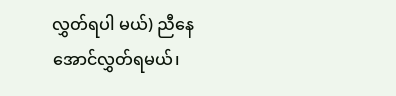လွှတ်ရပါ မယ်) ညီနေအောင်လွှတ်ရမယ်၊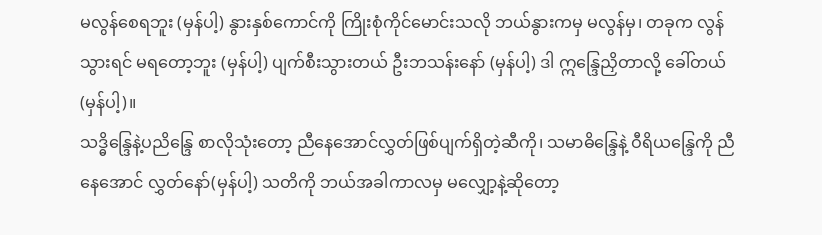မလွန်စေရဘူး (မှန်ပါ့) နွားနှစ်ကောင်ကို ကြိုးစုံကိုင်မောင်းသလို ဘယ်နွားကမှ မလွန်မှ၊ တခုက လွန်သွားရင် မရတော့ဘူး (မှန်ပါ့) ပျက်စီးသွားတယ် ဦးဘသန်းနော် (မှန်ပါ့) ဒါ ဣန္ဒြေညှိတာလို့ ခေါ်တယ် (မှန်ပါ့)။
သဒ္ဓိန္ဒြေနဲ့ပညိန္ဒြေ စာလိုသုံးတော့ ညီနေအောင်လွှတ်ဖြစ်ပျက်ရှိတဲ့ဆီကို၊ သမာဓိန္ဒြေနဲ့ ဝီရိယန္ဒြေကို ညီနေအောင် လွှတ်နော်(မှန်ပါ့) သတိကို ဘယ်အခါကာလမှ မလျှော့နဲ့ဆိုတော့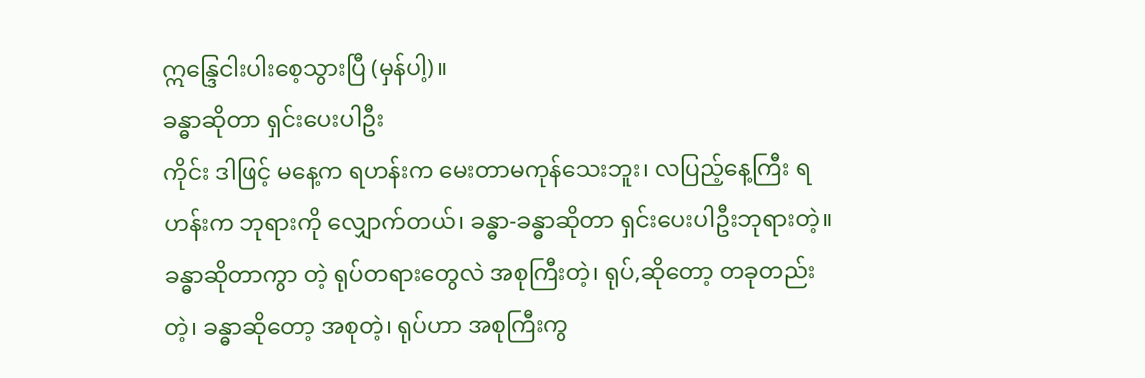ဣန္ဒြေငါးပါးစေ့သွားပြီ (မှန်ပါ့)။
ခန္ဓာဆိုတာ ရှင်းပေးပါဦး
ကိုင်း ဒါဖြင့် မနေ့က ရဟန်းက မေးတာမကုန်သေးဘူး၊ လပြည့်နေ့ကြီး ရဟန်းက ဘုရားကို လျှောက်တယ်၊ ခန္ဓာ-ခန္ဓာဆိုတာ ရှင်းပေးပါဦးဘုရားတဲ့။
ခန္ဓာဆိုတာကွာ တဲ့ ရုပ်တရားတွေလဲ အစုကြီးတဲ့၊ ရုပ်,ဆိုတော့ တခုတည်းတဲ့၊ ခန္ဓာဆိုတော့ အစုတဲ့၊ ရုပ်ဟာ အစုကြီးကွ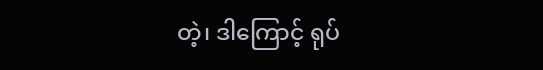တဲ့၊ ဒါကြောင့် ရုပ်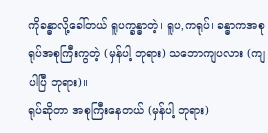ကိုခန္ဓာလို့ခေါ်တယ် ရူပက္ခန္ဓာတဲ့၊ ရူပ,ကရုပ်၊ ခန္ဓာကအစု ရုပ်အစုကြီးကွတဲ့ (မှန်ပါ့ ဘုရား) သဘောကျပလား (ကျပါပြီ ဘုရား)။
ရုပ်ဆိုတာ အစုကြီးနေတယ် (မှန်ပါ့ ဘုရား)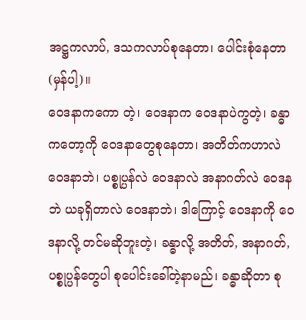အဋ္ဌကလာပ်, ဒသကလာပ်စုနေတာ၊ ပေါင်းစုံနေတာ (မှန်ပါ့)။
ဝေဒနာကကော တဲ့၊ ဝေဒနာက ဝေဒနာပဲကွတဲ့၊ ခန္ဓာကတော့ကို ဝေဒနာတွေစုနေတာ၊ အတိတ်ကဟာလဲ ဝေဒနာဘဲ၊ ပစ္စုပ္ပန်လဲ ဝေဒနာလဲ အနာဂတ်လဲ ဝေဒနဘဲ ယခုရှိတာလဲ ဝေဒနာဘဲ၊ ဒါကြောင့် ဝေဒနာကို ဝေဒနာလို့ တင်မဆိုဘူးတဲ့၊ ခန္ဓာလို့ အတိတ်, အနာဂတ်, ပစ္စုပ္ပန်တွေပါ စုပေါင်းခေါ်တဲ့နာမည်၊ ခန္ဓာဆိုတာ စု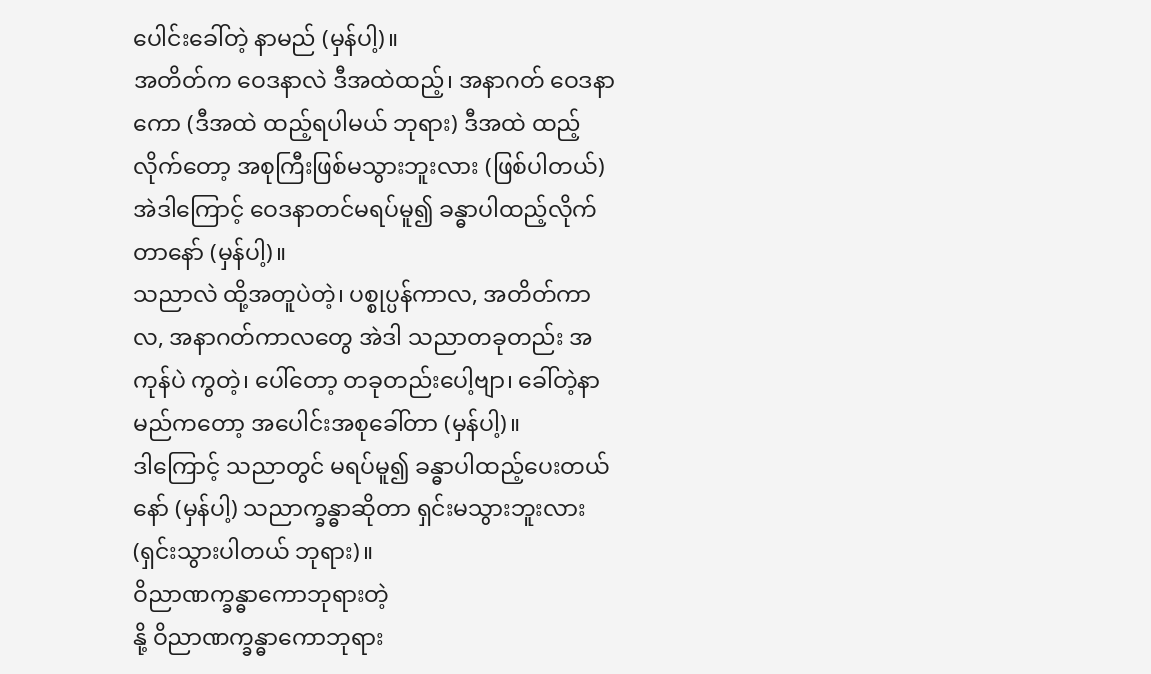ပေါင်းခေါ်တဲ့ နာမည် (မှန်ပါ့)။
အတိတ်က ဝေဒနာလဲ ဒီအထဲထည့်၊ အနာဂတ် ဝေဒနာကော (ဒီအထဲ ထည့်ရပါမယ် ဘုရား) ဒီအထဲ ထည့် လိုက်တော့ အစုကြီးဖြစ်မသွားဘူးလား (ဖြစ်ပါတယ်) အဲဒါကြောင့် ဝေဒနာတင်မရပ်မူ၍ ခန္ဓာပါထည့်လိုက်တာနော် (မှန်ပါ့)။
သညာလဲ ထို့အတူပဲတဲ့၊ ပစ္စုပ္ပန်ကာလ, အတိတ်ကာလ, အနာဂတ်ကာလတွေ အဲဒါ သညာတခုတည်း အကုန်ပဲ ကွတဲ့၊ ပေါ်တော့ တခုတည်းပေါ့ဗျာ၊ ခေါ်တဲ့နာမည်ကတော့ အပေါင်းအစုခေါ်တာ (မှန်ပါ့)။
ဒါကြောင့် သညာတွင် မရပ်မူ၍ ခန္ဓာပါထည့်ပေးတယ်နော် (မှန်ပါ့) သညာက္ခန္ဓာဆိုတာ ရှင်းမသွားဘူးလား (ရှင်းသွားပါတယ် ဘုရား)။
ဝိညာဏက္ခန္ဓာကောဘုရားတဲ့
နို့ ဝိညာဏက္ခန္ဓာကောဘုရား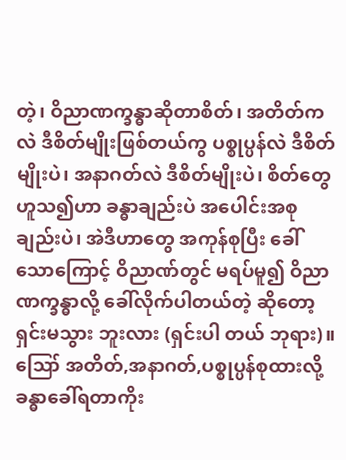တဲ့၊ ဝိညာဏက္ခန္ဓာဆိုတာစိတ်၊ အတိတ်ကလဲ ဒီစိတ်မျိုးဖြစ်တယ်ကွ ပစ္စုပ္ပန်လဲ ဒီစိတ်မျိုးပဲ၊ အနာဂတ်လဲ ဒီစိတ်မျိုးပဲ၊ စိတ်တွေဟူသ၍ဟာ ခန္ဓာချည်းပဲ အပေါင်းအစုချည်းပဲ၊ အဲဒီဟာတွေ အကုန်စုပြီး ခေါ်သောကြောင့် ဝိညာဏ်တွင် မရပ်မူ၍ ဝိညာဏက္ခန္ဓာလို့ ခေါ်လိုက်ပါတယ်တဲ့ ဆိုတော့ ရှင်းမသွား ဘူးလား (ရှင်းပါ တယ် ဘုရား)။
ဪ အတိတ်,အနာဂတ်,ပစ္စုပ္ပန်စုထားလို့ ခန္ဓာခေါ်ရတာကိုး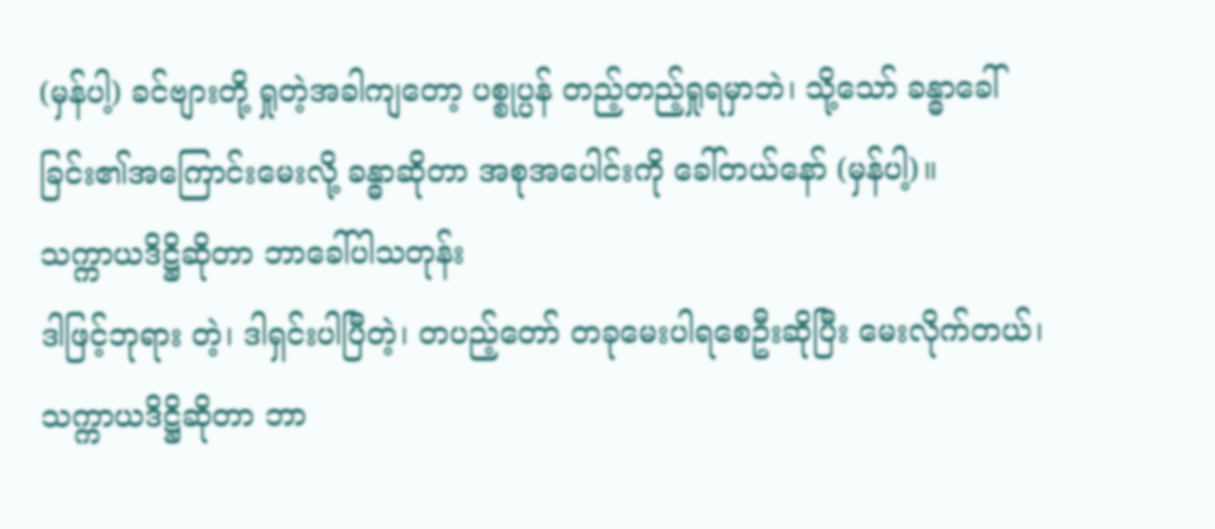(မှန်ပါ့) ခင်ဗျားတို့ ရှုတဲ့အခါကျတော့ ပစ္စုပ္ပန် တည့်တည့်ရှုရမှာဘဲ၊ သို့သော် ခန္ဓာခေါ်ခြင်း၏အကြောင်းမေးလို့ ခန္ဓာဆိုတာ အစုအပေါင်းကို ခေါ်တယ်နော် (မှန်ပါ့)။
သက္ကာယဒိဋ္ဌိဆိုတာ ဘာခေါ်ပါသတုန်း
ဒါဖြင့်ဘုရား တဲ့၊ ဒါရှင်းပါပြီတဲ့၊ တပည့်တော် တခုမေးပါရစေဦးဆိုပြီး မေးလိုက်တယ်၊ သက္ကာယဒိဋ္ဌိဆိုတာ ဘာ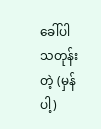ခေါ်ပါသတုန်းတဲ့ (မှန်ပါ့)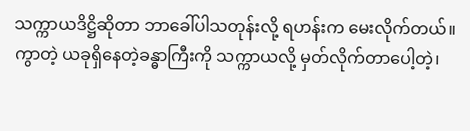သက္ကာယဒိဋ္ဌိဆိုတာ ဘာခေါ်ပါသတုန်းလို့ ရဟန်းက မေးလိုက်တယ်။
ကွာတဲ့ ယခုရှိနေတဲ့ခန္ဓာကြီးကို သက္ကာယလို့ မှတ်လိုက်တာပေါ့တဲ့၊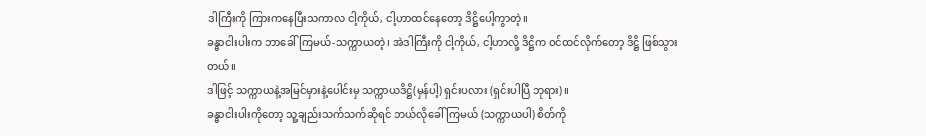ဒါကြီးကို ကြားကနေပြီးသကာလ ငါ့ကိုယ်, ငါ့ဟာထင်နေတော့ ဒိဋ္ဌိပေါ့ကွာတဲ့။
ခန္ဓာငါးပါးက ဘာခေါ်ကြမယ်-သက္ကာယတဲ့၊ အဲဒါကြီးကို ငါ့ကိုယ်, ငါ့ဟာလို့ ဒိဋ္ဌိက ဝင်ထင်လိုက်တော့ ဒိဋ္ဌိ ဖြစ်သွားတယ်။
ဒါဖြင့် သက္ကာယနဲ့အမြင်မှားနဲ့ပေါင်းမှ သက္ကာယဒိဋ္ဌိ(မှန်ပါ့) ရှင်းပလား (ရှင်းပါပြီ ဘုရား)။
ခန္ဓာငါးပါးကိုတော့ သူ့ချည်းသက်သက်ဆိုရင် ဘယ်လိုခေါ်ကြမယ် (သက္ကာယပါ) စိတ်ကို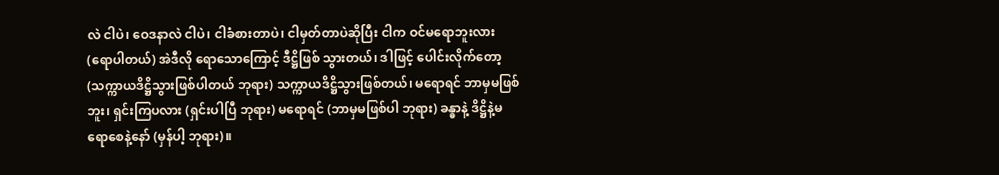လဲ ငါပဲ၊ ဝေဒနာလဲ ငါပဲ၊ ငါခံစားတာပဲ၊ ငါမှတ်တာပဲဆိုပြီး ငါက ဝင်မရောဘူးလား (ရောပါတယ်) အဲဒီလို ရောသောကြောင့် ဒီဋ္ဌိဖြစ် သွားတယ်၊ ဒါဖြင့် ပေါင်းလိုက်တော့ (သက္ကာယဒိဋ္ဌိသွားဖြစ်ပါတယ် ဘုရား) သက္ကာယဒိဋ္ဌိသွားဖြစ်တယ်၊ မရောရင် ဘာမှမဖြစ်ဘူး၊ ရှင်းကြပလား (ရှင်းပါပြီ ဘုရား) မရောရင် (ဘာမှမဖြစ်ပါ ဘုရား) ခန္ဓာနဲ့ ဒိဋ္ဌိနဲ့မရောစေနဲ့နော် (မှန်ပါ့ ဘုရား)။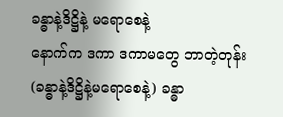ခန္ဓာနဲ့ဒိဋ္ဌိနဲ့ မရောစေနဲ့
နောက်က ဒကာ ဒကာမတွေ ဘာတဲ့တုန်း (ခန္ဓာနဲ့ဒိဋ္ဌိနဲ့မရောစေနဲ့) ခန္ဓာ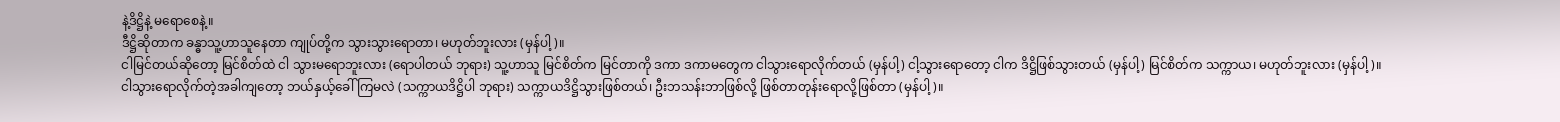နဲ့ဒိဋ္ဌိနဲ့ မရောစေနဲ့။
ဒီဋ္ဌိဆိုတာက ခန္ဓာသူ့ဟာသူနေတာ ကျုပ်တို့က သွားသွားရောတာ၊ မဟုတ်ဘူးလား (မှန်ပါ့)။
ငါမြင်တယ်ဆိုတော့ မြင်စိတ်ထဲ ငါ သွားမရောဘူးလား (ရောပါတယ် ဘုရား) သူ့ဟာသူ မြင်စိတ်က မြင်တာကို ဒကာ ဒကာမတွေက ငါသွားရောလိုက်တယ် (မှန်ပါ့) ငါ့သွားရောတော့ ငါက ဒိဋ္ဌိဖြစ်သွားတယ် (မှန်ပါ့) မြင်စိတ်က သက္ကာယ၊ မဟုတ်ဘူးလား (မှန်ပါ့)။
ငါသွားရောလိုက်တဲ့အခါကျတော့ ဘယ်နှယ့်ခေါ်ကြမလဲ (သက္ကာယဒိဋ္ဌိပါ ဘုရား) သက္ကာယဒိဋ္ဌိသွားဖြစ်တယ်၊ ဦးဘသန်းဘာဖြစ်လို့ ဖြစ်တာတုန်းရောလို့ဖြစ်တာ (မှန်ပါ့)။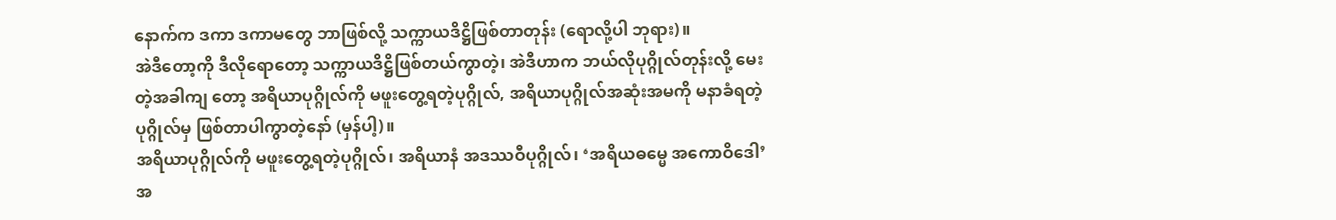နောက်က ဒကာ ဒကာမတွေ ဘာဖြစ်လို့ သက္ကာယဒိဋ္ဌိဖြစ်တာတုန်း (ရောလို့ပါ ဘုရား)။
အဲဒီတော့ကို ဒီလိုရောတော့ သက္ကာယဒိဋ္ဌိဖြစ်တယ်ကွာတဲ့၊ အဲဒီဟာက ဘယ်လိုပုဂ္ဂိုလ်တုန်းလို့ မေးတဲ့အခါကျ တော့ အရိယာပုဂ္ဂိုလ်ကို မဖူးတွေ့ရတဲ့ပုဂ္ဂိုလ်, အရိယာပုဂ္ဂိုလ်အဆုံးအမကို မနာခံရတဲ့ပုဂ္ဂိုလ်မှ ဖြစ်တာပါကွာတဲ့နော် (မှန်ပါ့)။
အရိယာပုဂ္ဂိုလ်ကို မဖူးတွေ့ရတဲ့ပုဂ္ဂိုလ်၊ အရိယာနံ အဒဿဝီပုဂ္ဂိုလ်၊ ‘အရိယဓမ္မေ အကောဝိဒေါ’ အ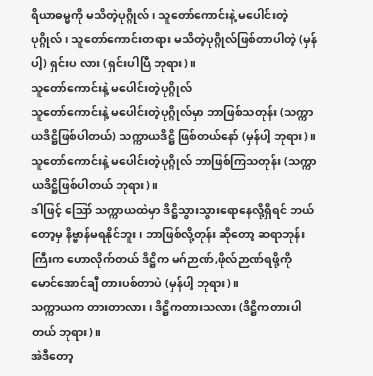ရိယာဓမ္မကို မသိတဲ့ပုဂ္ဂိုလ်၊ သူတော်ကောင်းနဲ့ မပေါင်းတဲ့ပုဂ္ဂိုလ်၊ သူတော်ကောင်းတရား မသိတဲ့ပုဂ္ဂိုလ်ဖြစ်တာပါတဲ့ (မှန်ပါ့) ရှင်းပ လား (ရှင်းပါပြီ ဘုရား)။
သူတော်ကောင်းနဲ့ မပေါင်းတဲ့ပုဂ္ဂိုလ်
သူတော်ကောင်းနဲ့ မပေါင်းတဲ့ပုဂ္ဂိုလ်မှာ ဘာဖြစ်သတုန်း (သက္ကာယဒိဋ္ဌိဖြစ်ပါတယ်) သက္ကာယဒိဋ္ဌိ ဖြစ်တယ်နော် (မှန်ပါ့ ဘုရား)။
သူတော်ကောင်းနဲ့ မပေါင်းတဲ့ပုဂ္ဂိုလ် ဘာဖြစ်ကြသတုန်း (သက္ကာယဒိဋ္ဌိဖြစ်ပါတယ် ဘုရား)။
ဒါဖြင့် ဪ သက္ကာယထဲမှာ ဒိဋ္ဌိသွားသွားရောနေလို့ရှိရင် ဘယ်တော့မှ နိဗ္ဗာန်မရနိုင်ဘူး၊ ဘာဖြစ်လို့တုန်း ဆိုတော့ ဆရာဘုန်းကြီးက ဟောလိုက်တယ် ဒိဋ္ဌိက မဂ်ဉာဏ်,ဖိုလ်ဉာဏ်ရဖို့ကို မောင်အောင်ချီ တားပစ်တာပဲ (မှန်ပါ့ ဘုရား)။
သက္ကာယက တားတာလား၊ ဒိဋ္ဌိကတားသလား (ဒိဋ္ဌိကတားပါတယ် ဘုရား)။
အဲဒီတော့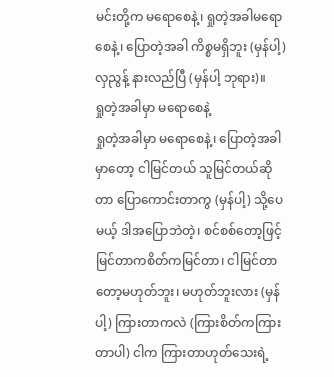မင်းတို့က မရောစေနဲ့၊ ရှုတဲ့အခါမရောစေနဲ့၊ ပြောတဲ့အခါ ကိစ္စမရှိဘူး (မှန်ပါ့) လှညွန့် နားလည်ပြီ (မှန်ပါ့ ဘုရား)။
ရှုတဲ့အခါမှာ မရောစေနဲ့
ရှုတဲ့အခါမှာ မရောစေနဲ့၊ ပြောတဲ့အခါမှာတော့ ငါမြင်တယ် သူမြင်တယ်ဆိုတာ ပြောကောင်းတာကွ (မှန်ပါ့) သို့ပေမယ့် ဒါအပြောဘဲတဲ့၊ စင်စစ်တော့ဖြင့် မြင်တာကစိတ်ကမြင်တာ၊ ငါမြင်တာတော့မဟုတ်ဘူး၊ မဟုတ်ဘူးလား (မှန်ပါ့) ကြားတာကလဲ (ကြားစိတ်ကကြားတာပါ) ငါက ကြားတာဟုတ်သေးရဲ့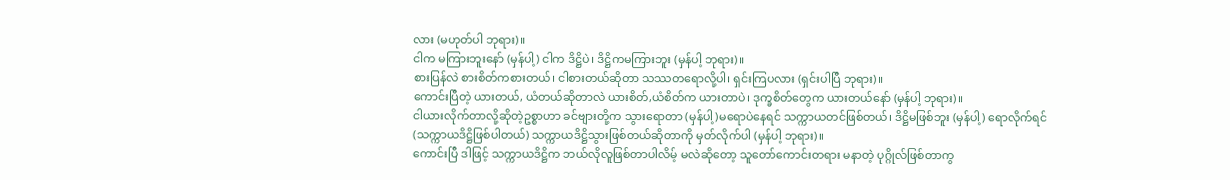လား (မဟုတ်ပါ ဘုရား)။
ငါက မကြားဘူးနော် (မှန်ပါ့) ငါက ဒိဋ္ဌိပဲ၊ ဒိဋ္ဌိကမကြားဘူး (မှန်ပါ့ ဘုရား)။
စားပြန်လဲ စားစိတ်ကစားတယ်၊ ငါစားတယ်ဆိုတာ သဿတရောလို့ပါ၊ ရှင်းကြပလား (ရှင်းပါပြီ ဘုရား)။
ကောင်းပြီတဲ့ ယားတယ်, ယံတယ်ဆိုတာလဲ ယားစိတ်,ယံစိတ်က ယားတာပဲ၊ ဒုက္ခစိတ်တွေက ယားတယ်နော် (မှန်ပါ့ ဘုရား)။
ငါယားလိုက်တာလို့ဆိုတဲ့ဥစ္စာဟာ ခင်ဗျားတို့က သွားရောတာ (မှန်ပါ့)မရောပဲနေရင် သက္ကာယတင်ဖြစ်တယ်၊ ဒိဋ္ဌိမဖြစ်ဘူး (မှန်ပါ့) ရောလိုက်ရင် (သက္ကာယဒိဋ္ဌိဖြစ်ပါတယ်) သက္ကာယဒိဋ္ဌိသွားဖြစ်တယ်ဆိုတာကို မှတ်လိုက်ပါ (မှန်ပါ့ ဘုရား)။
ကောင်းပြီ ဒါဖြင့် သက္ကာယဒိဋ္ဌိက ဘယ်လိုလူဖြစ်တာပါလိမ့် မလဲဆိုတော့ သူတော်ကောင်းတရား မနာတဲ့ ပုဂ္ဂိုလ်ဖြစ်တာကွ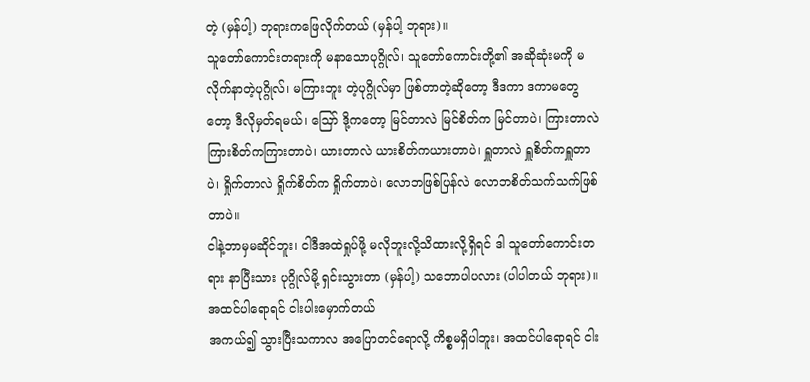တဲ့ (မှန်ပါ့) ဘုရားကဖြေလိုက်တယ် (မှန်ပါ့ ဘုရား)။
သူတော်ကောင်းတရားကို မနာသောပုဂ္ဂိုလ်၊ သူတော်ကောင်းတို့၏ အဆိုဆုံးမကို မလိုက်နာတဲ့ပုဂ္ဂိုလ်၊ မကြားဘူး တဲ့ပုဂ္ဂိုလ်မှာ ဖြစ်တာတဲ့ဆိုတော့ ဒီဒကာ ဒကာမတွေတော့ ဒီလိုမှတ်ရမယ်၊ ဪ ဒို့ကတော့ မြင်တာလဲ မြင်စိတ်က မြင်တာပဲ၊ ကြားတာလဲ ကြားစိတ်ကကြားတာပဲ၊ ယားတာလဲ ယားစိတ်ကယားတာပဲ၊ ရှူတာလဲ ရှူစိတ်ကရှူတာပဲ၊ ရှိုက်တာလဲ ရှိုက်စိတ်က ရှိုက်တာပဲ၊ လောဘဖြစ်ပြန်လဲ လောဘစိတ်သက်သက်ဖြစ်တာပဲ။
ငါနဲ့ဘာမှမဆိုင်ဘူး၊ ငါဒီအထဲရှုပ်ဖို့ မလိုဘူးလို့သိထားလို့ရှိရင် ဒါ သူတော်ကောင်းတရား နာပြီးသား ပုဂ္ဂိုလ်မို့ ရှင်းသွားတာ (မှန်ပါ့) သဘောပါပလား (ပါပါတယ် ဘုရား)။
အထင်ပါရောရင် ငါးပါးမှောက်တယ်
အကယ်၍ သွားပြီးသကာလ အပြောတင်ရောလို့ ကိစ္စမရှိပါဘူး၊ အထင်ပါရောရင် ငါး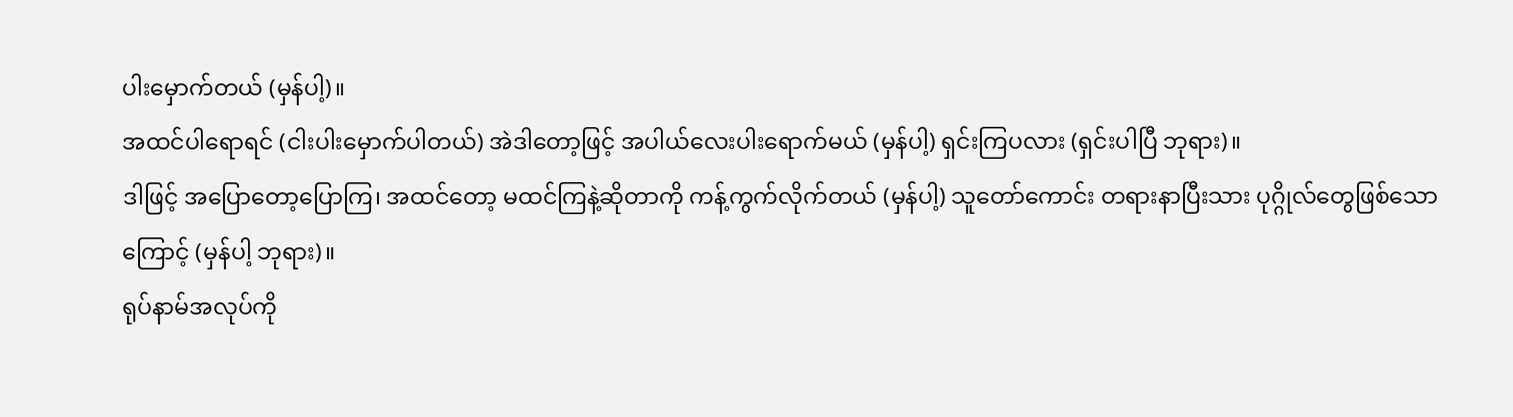ပါးမှောက်တယ် (မှန်ပါ့)။
အထင်ပါရောရင် (ငါးပါးမှောက်ပါတယ်) အဲဒါတော့ဖြင့် အပါယ်လေးပါးရောက်မယ် (မှန်ပါ့) ရှင်းကြပလား (ရှင်းပါပြီ ဘုရား)။
ဒါဖြင့် အပြောတော့ပြောကြ၊ အထင်တော့ မထင်ကြနဲ့ဆိုတာကို ကန့်ကွက်လိုက်တယ် (မှန်ပါ့) သူတော်ကောင်း တရားနာပြီးသား ပုဂ္ဂိုလ်တွေဖြစ်သောကြောင့် (မှန်ပါ့ ဘုရား)။
ရုပ်နာမ်အလုပ်ကို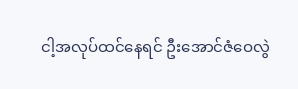ငါ့အလုပ်ထင်နေရင် ဦးအောင်ဇံဝေလွဲ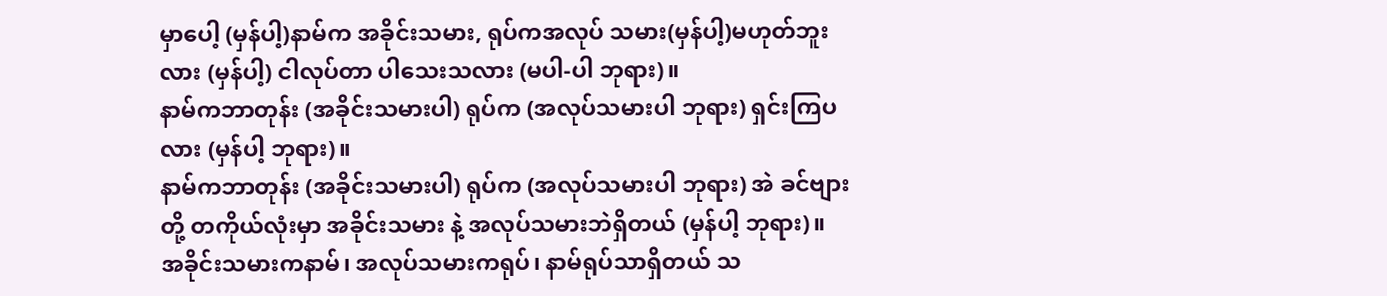မှာပေါ့ (မှန်ပါ့)နာမ်က အခိုင်းသမား, ရုပ်ကအလုပ် သမား(မှန်ပါ့)မဟုတ်ဘူးလား (မှန်ပါ့) ငါလုပ်တာ ပါသေးသလား (မပါ-ပါ ဘုရား)။
နာမ်ကဘာတုန်း (အခိုင်းသမားပါ) ရုပ်က (အလုပ်သမားပါ ဘုရား) ရှင်းကြပလား (မှန်ပါ့ ဘုရား)။
နာမ်ကဘာတုန်း (အခိုင်းသမားပါ) ရုပ်က (အလုပ်သမားပါ ဘုရား) အဲ ခင်ဗျားတို့ တကိုယ်လုံးမှာ အခိုင်းသမား နဲ့ အလုပ်သမားဘဲရှိတယ် (မှန်ပါ့ ဘုရား)။
အခိုင်းသမားကနာမ်၊ အလုပ်သမားကရုပ်၊ နာမ်ရုပ်သာရှိတယ် သ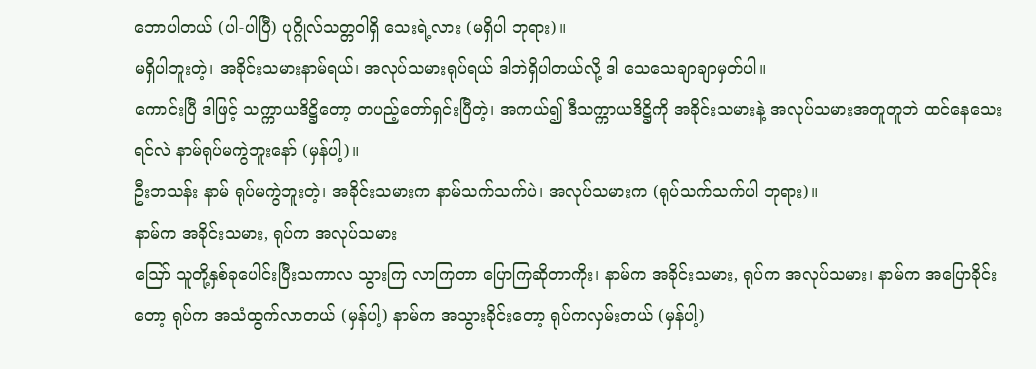ဘောပါတယ် (ပါ-ပါပြီ) ပုဂ္ဂိုလ်သတ္တဝါရှိ သေးရဲ့လား (မရှိပါ ဘုရား)။
မရှိပါဘူးတဲ့၊ အခိုင်းသမားနာမ်ရယ်၊ အလုပ်သမားရုပ်ရယ် ဒါဘဲရှိပါတယ်လို့ ဒါ သေသေချာချာမှတ်ပါ။
ကောင်းပြီ ဒါဖြင့် သက္ကာယဒိဋ္ဌိတော့ တပည့်တော်ရှင်းပြီတဲ့၊ အကယ်၍ ဒီသက္ကာယဒိဋ္ဌိကို အခိုင်းသမားနဲ့ အလုပ်သမားအတူတူဘဲ ထင်နေသေးရင်လဲ နာမ်ရုပ်မကွဲဘူးနော် (မှန်ပါ့)။
ဦးဘသန်း နာမ် ရုပ်မကွဲဘူးတဲ့၊ အခိုင်းသမားက နာမ်သက်သက်ပဲ၊ အလုပ်သမားက (ရုပ်သက်သက်ပါ ဘုရား)။
နာမ်က အခိုင်းသမား, ရုပ်က အလုပ်သမား
ဪ သူတို့နှစ်ခုပေါင်းပြီးသကာလ သွားကြ လာကြတာ ပြောကြဆိုတာကိုး၊ နာမ်က အခိုင်းသမား, ရုပ်က အလုပ်သမား၊ နာမ်က အပြောခိုင်းတော့ ရုပ်က အသံထွက်လာတယ် (မှန်ပါ့) နာမ်က အသွားခိုင်းတော့ ရုပ်ကလှမ်းတယ် (မှန်ပါ့)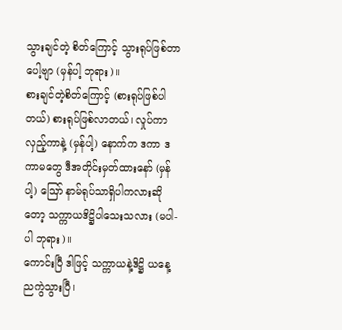သွားချင်တဲ့ စိတ်ကြောင့် သွားရုပ်ဖြစ်တာပေါ့ဗျာ (မှန်ပါ့ ဘုရား)။
စားချင်တဲ့စိတ်ကြောင့် (စားရုပ်ဖြစ်ပါတယ်) စားရုပ်ဖြစ်လာတယ်၊ လှုပ်ကာ လှည့်ကာနဲ့ (မှန်ပါ့) နောက်က ဒကာ ဒကာမတွေ ဒီအတိုင်းမှတ်ထားနော် (မှန်ပါ့) ဪ နာမ်ရုပ်သာရှိပါကလားဆိုတော့ သက္ကာယဒိဋ္ဌိပါသေးသလား (မပါ-ပါ ဘုရား)။
ကောင်းပြီ ဒါဖြင့် သက္ကာယနဲ့ဒိဋ္ဌိ ယနေ့ညကွဲသွားပြီ၊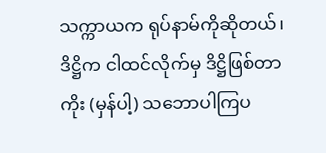သက္ကာယက ရုပ်နာမ်ကိုဆိုတယ်၊ ဒိဋ္ဌိက ငါထင်လိုက်မှ ဒိဋ္ဌိဖြစ်တာကိုး (မှန်ပါ့) သဘောပါကြပ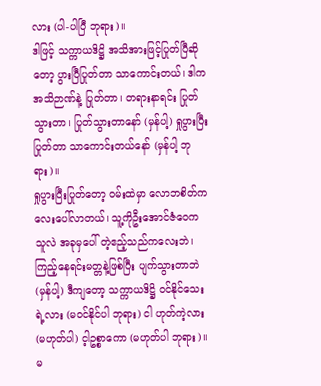လား (ပါ-ပါပြီ ဘုရား)။
ဒါဖြင့် သက္ကာယဒိဋ္ဌိ အသိအားဖြင့်ပြုတ်ပြီဆိုတော့ ပွားပြီပြုတ်တာ သာကောင်းတယ်၊ ဒါက အသိဉာဏ်နဲ့ ပြုတ်တာ၊ တရားနာရင်း ပြုတ်သွားတာ၊ ပြုတ်သွားတာနော် (မှန်ပါ့) ရှုပွားပြီး ပြုတ်တာ သာကောင်းတယ်နော် (မှန်ပါ့ ဘုရား)။
ရှုပွားပြီးပြုတ်တော့ ဝမ်းထဲမှာ လောဘစိတ်ကလေးပေါ်လာတယ်၊ သူ့ကိုဦးအောင်ဇံဝေက သူလဲ အခုမှပေါ် တဲ့ဧည့်သည်ကလေးဘဲ၊ ကြည့်နေရင်းမတ္တနဲ့ဖြစ်ပြီး ပျက်သွားတာဘဲ(မှန်ပါ့) ဒီကျတော့ သက္ကာယဒိဋ္ဌိ ဝင်နိုင်သေးရဲ့လား (မဝင်နိုင်ပါ ဘုရား) ငါ ဟုတ်ကဲ့လား (မဟုတ်ပါ) င့ါဥစ္စာကော (မဟုတ်ပါ ဘုရား)။
မ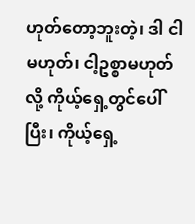ဟုတ်တော့ဘူးတဲ့၊ ဒါ ငါမဟုတ်၊ ငါ့ဥစ္စာမဟုတ်လို့ ကိုယ့်ရှေ့တွင်ပေါ်ပြီး၊ ကိုယ့်ရှေ့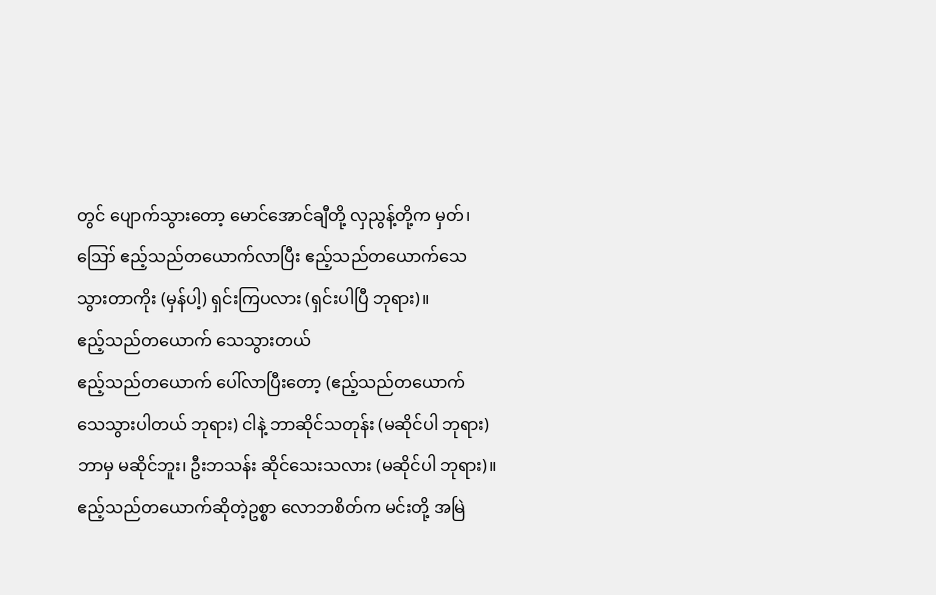တွင် ပျောက်သွားတော့ မောင်အောင်ချီတို့ လှညွန့်တို့က မှတ်၊ ဪ ဧည့်သည်တယောက်လာပြီး ဧည့်သည်တယောက်သေသွားတာကိုး (မှန်ပါ့) ရှင်းကြပလား (ရှင်းပါပြီ ဘုရား)။
ဧည့်သည်တယောက် သေသွားတယ်
ဧည့်သည်တယောက် ပေါ်လာပြီးတော့ (ဧည့်သည်တယောက် သေသွားပါတယ် ဘုရား) ငါနဲ့ ဘာဆိုင်သတုန်း (မဆိုင်ပါ ဘုရား) ဘာမှ မဆိုင်ဘူး၊ ဦးဘသန်း ဆိုင်သေးသလား (မဆိုင်ပါ ဘုရား)။
ဧည့်သည်တယောက်ဆိုတဲ့ဥစ္စာ လောဘစိတ်က မင်းတို့ အမြဲ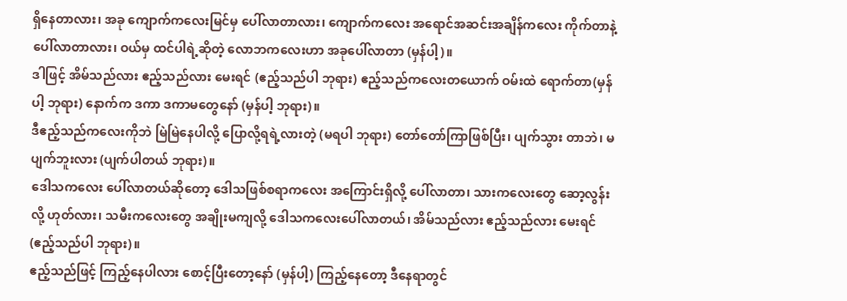ရှိနေတာလား၊ အခု ကျောက်ကလေးမြင်မှ ပေါ်လာတာလား၊ ကျောက်ကလေး အရောင်အဆင်းအချိန်ကလေး ကိုက်တာနဲ့ပေါ်လာတာလား၊ ဝယ်မှ ထင်ပါရဲ့ဆိုတဲ့ လောဘကလေးဟာ အခုပေါ်လာတာ (မှန်ပါ့)။
ဒါဖြင့် အိမ်သည်လား ဧည့်သည်လား မေးရင် (ဧည့်သည်ပါ ဘုရား) ဧည့်သည်ကလေးတယောက် ဝမ်းထဲ ရောက်တာ(မှန်ပါ့ ဘုရား) နောက်က ဒကာ ဒကာမတွေနော် (မှန်ပါ့ ဘုရား)။
ဒီဧည့်သည်ကလေးကိုဘဲ မြဲမြဲနေပါလို့ ပြောလို့ရရဲ့လားတဲ့ (မရပါ ဘုရား) တော်တော်ကြာဖြစ်ပြီး၊ ပျက်သွား တာဘဲ၊ မပျက်ဘူးလား (ပျက်ပါတယ် ဘုရား)။
ဒေါသကလေး ပေါ်လာတယ်ဆိုတော့ ဒေါသဖြစ်စရာကလေး အကြောင်းရှိလို့ ပေါ်လာတာ၊ သားကလေးတွေ ဆော့လွန်းလို့ ဟုတ်လား၊ သမီးကလေးတွေ အချိုးမကျလို့ ဒေါသကလေးပေါ်လာတယ်၊ အိမ်သည်လား ဧည့်သည်လား မေးရင် (ဧည့်သည်ပါ ဘုရား)။
ဧည့်သည်ဖြင့် ကြည့်နေပါလား စောင့်ပြီးတော့နော် (မှန်ပါ့) ကြည့်နေတော့ ဒီနေရာတွင်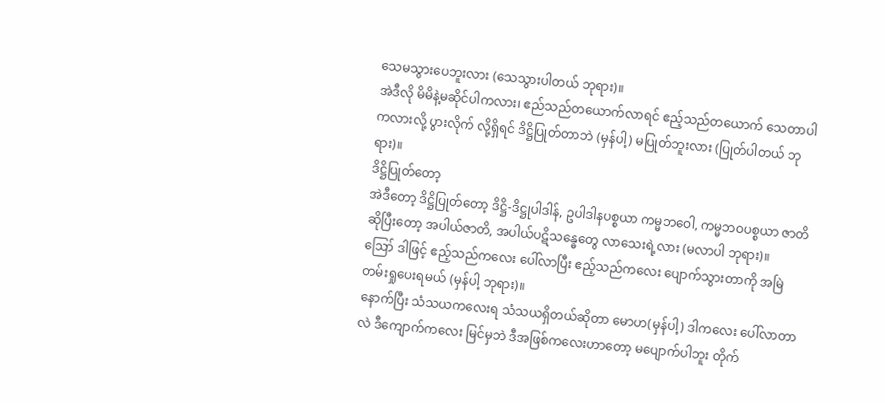သေမသွားပေဘူးလား (သေသွားပါတယ် ဘုရား)။
အဲဒီလို မိမိနဲ့မဆိုင်ပါကလား၊ ဧည်သည်တယောက်လာရင် ဧည့်သည်တယောက် သေတာပါကလားလို့ ပွားလိုက် လို့ရှိရင် ဒိဋ္ဌိပြုတ်တာဘဲ (မှန်ပါ့) မပြုတ်ဘူးလား (ပြုတ်ပါတယ် ဘုရား)။
ဒိဋ္ဌိပြုတ်တော့
အဲဒီတော့ ဒိဋ္ဌိပြုတ်တော့ ဒိဋ္ဌိ-ဒိဋ္ဌုပါဒါန်, ဥပါဒါနပစ္စယာ ကမ္မဘဝေါ, ကမ္မဘဝပစ္စယာ ဇာတိဆိုပြီးတော့ အပါယ်ဇာတိ, အပါယ်ပဋိသန္ဓေတွေ လာသေးရဲ့လား (မလာပါ ဘုရား)။
ဪ ဒါဖြင့် ဧည့်သည်ကလေး ပေါ်လာပြီး ဧည့်သည်ကလေး ပျောက်သွားတာကို အမြဲတမ်းရှုပေးရမယ် (မှန်ပါ့ ဘုရား)။
နောက်ပြီး သံသယကလေးရ သံသယရှိတယ်ဆိုတာ မောဟ(မှန်ပါ့) ဒါကလေး ပေါ်လာတာလဲ ဒီကျောက်ကလေး မြင်မှဘဲ ဒီအဖြစ်ကလေးဟာတော့ မပျောက်ပါဘူး တိုက်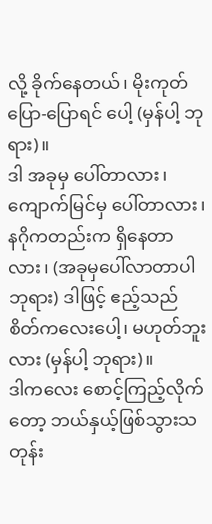လို့ ခိုက်နေတယ်၊ မိုးကုတ်ပြော-ပြောရင် ပေါ့ (မှန်ပါ့ ဘုရား)။
ဒါ အခုမှ ပေါ်တာလား၊ ကျောက်မြင်မှ ပေါ်တာလား၊ နဂိုကတည်းက ရှိနေတာလား၊ (အခုမှပေါ်လာတာပါ ဘုရား) ဒါဖြင့် ဧည့်သည်စိတ်ကလေးပေါ့၊ မဟုတ်ဘူးလား (မှန်ပါ့ ဘုရား)။
ဒါကလေး စောင့်ကြည့်လိုက်တော့ ဘယ်နှယ့်ဖြစ်သွားသတုန်း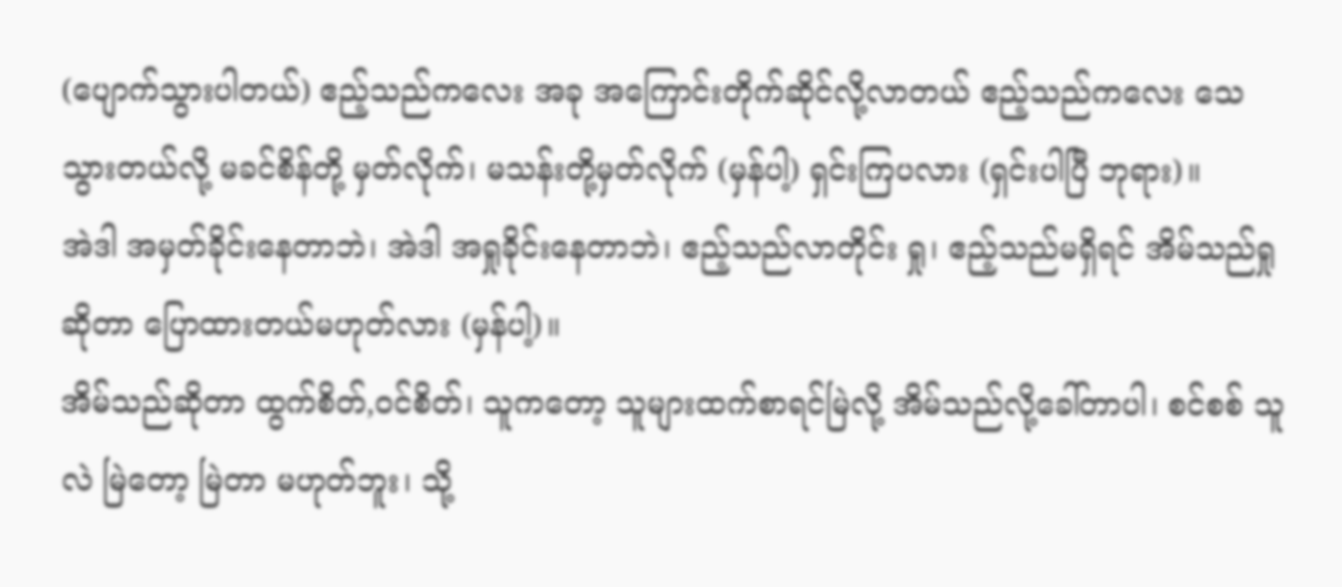(ပျောက်သွားပါတယ်) ဧည့်သည်ကလေး အခု အကြောင်းတိုက်ဆိုင်လို့လာတယ် ဧည့်သည်ကလေး သေသွားတယ်လို့ မခင်စိန်တို့ မှတ်လိုက်၊ မသန်းတို့မှတ်လိုက် (မှန်ပါ့) ရှင်းကြပလား (ရှင်းပါပြီ ဘုရား)။
အဲဒါ အမှတ်ခိုင်းနေတာဘဲ၊ အဲဒါ အရှုခိုင်းနေတာဘဲ၊ ဧည့်သည်လာတိုင်း ရှု၊ ဧည့်သည်မရှိရင် အိမ်သည်ရှု ဆိုတာ ပြောထားတယ်မဟုတ်လား (မှန်ပါ့)။
အိမ်သည်ဆိုတာ ထွက်စိတ်,ဝင်စိတ်၊ သူကတော့ သူများထက်စာရင်မြဲလို့ အိမ်သည်လို့ခေါ်တာပါ၊ စင်စစ် သူလဲ မြဲတော့ မြဲတာ မဟုတ်ဘူး၊ သို့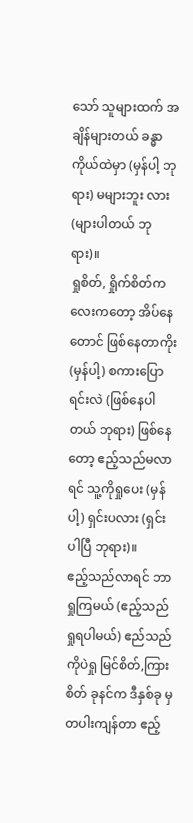သော် သူများထက် အချိန်များတယ် ခန္ဓာကိုယ်ထဲမှာ (မှန်ပါ့ ဘုရား) မများဘူး လား (များပါတယ် ဘုရား)။
ရှုစိတ်, ရှိုက်စိတ်ကလေးကတော့ အိပ်နေတောင် ဖြစ်နေတာကိုး (မှန်ပါ့) စကားပြောရင်းလဲ (ဖြစ်နေပါတယ် ဘုရား) ဖြစ်နေတော့ ဧည့်သည်မလာရင် သူ့ကိုရှုပေး (မှန်ပါ့) ရှင်းပလား (ရှင်းပါပြီ ဘုရား)။
ဧည့်သည်လာရင် ဘာရှုကြမယ် (ဧည့်သည်ရှုရပါမယ်) ဧည်သည်ကိုပဲရှု မြင်စိတ်,ကြားစိတ် ခုနင်က ဒီနှစ်ခု မှတပါးကျန်တာ ဧည့်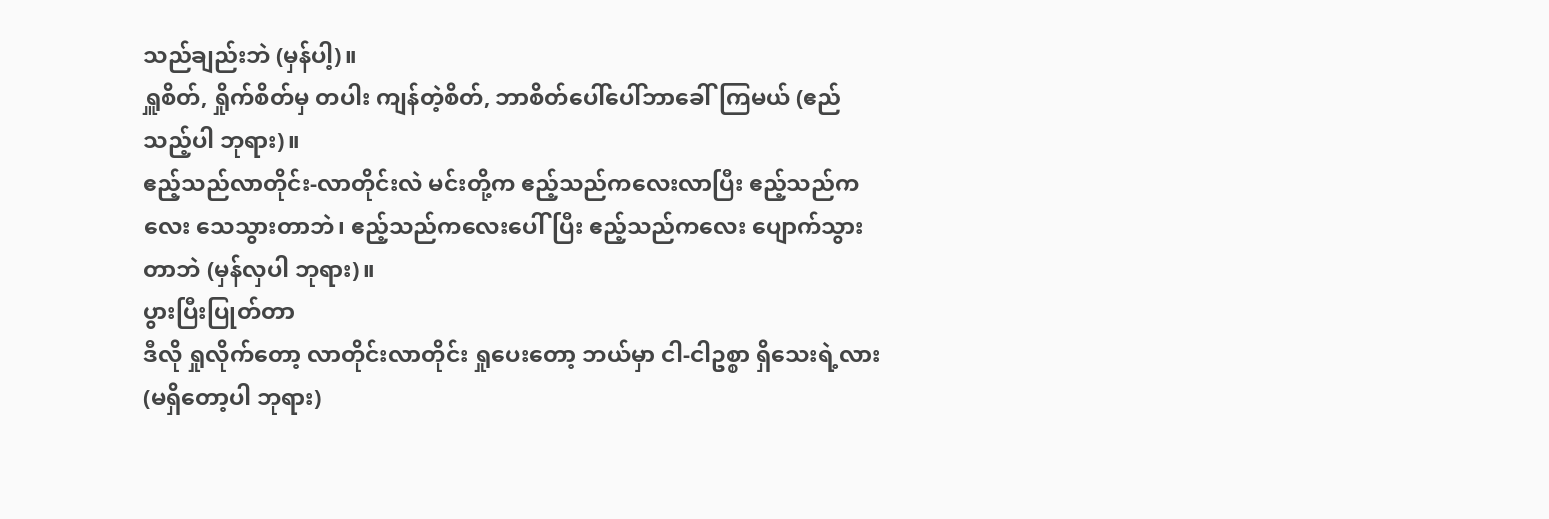သည်ချည်းဘဲ (မှန်ပါ့)။
ရှူစိတ်, ရှိုက်စိတ်မှ တပါး ကျန်တဲ့စိတ်, ဘာစိတ်ပေါ်ပေါ်ဘာခေါ်ကြမယ် (ဧည်သည့်ပါ ဘုရား)။
ဧည့်သည်လာတိုင်း-လာတိုင်းလဲ မင်းတို့က ဧည့်သည်ကလေးလာပြီး ဧည့်သည်ကလေး သေသွားတာဘဲ၊ ဧည့်သည်ကလေးပေါ်ပြီး ဧည့်သည်ကလေး ပျောက်သွားတာဘဲ (မှန်လှပါ ဘုရား)။
ပွားပြီးပြုတ်တာ
ဒီလို ရှုလိုက်တော့ လာတိုင်းလာတိုင်း ရှုပေးတော့ ဘယ်မှာ ငါ-ငါဥစ္စာ ရှိသေးရဲ့လား (မရှိတော့ပါ ဘုရား)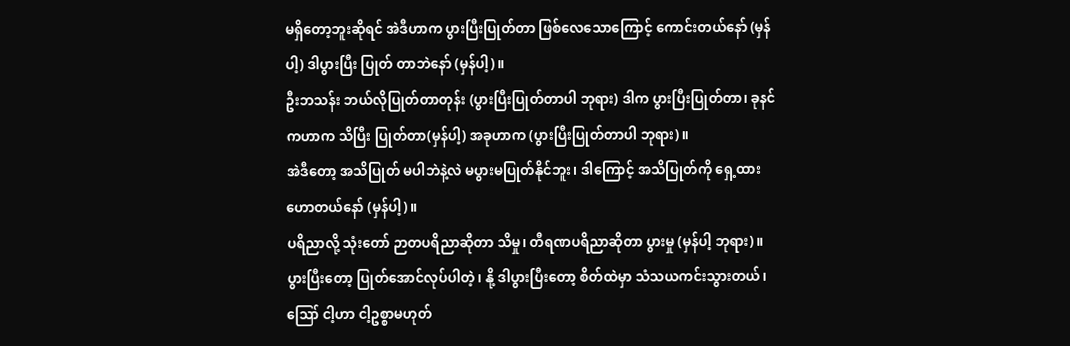မရှိတော့ဘူးဆိုရင် အဲဒီဟာက ပွားပြီးပြုတ်တာ ဖြစ်လေသောကြောင့် ကောင်းတယ်နော် (မှန်ပါ့) ဒါပွားပြီး ပြုတ် တာဘဲနော် (မှန်ပါ့)။
ဦးဘသန်း ဘယ်လိုပြုတ်တာတုန်း (ပွားပြီးပြုတ်တာပါ ဘုရား) ဒါက ပွားပြီးပြုတ်တာ၊ ခုနင်ကဟာက သိပြီး ပြုတ်တာ(မှန်ပါ့) အခုဟာက (ပွားပြီးပြုတ်တာပါ ဘုရား)။
အဲဒီတော့ အသိပြုတ် မပါဘဲနဲ့လဲ မပွားမပြုတ်နိုင်ဘူး၊ ဒါကြောင့် အသိပြုတ်ကို ရှေ့ထားဟောတယ်နော် (မှန်ပါ့)။
ပရိညာလို့ သုံးတော် ဉာတပရိညာဆိုတာ သိမှု၊ တီရဏပရိညာဆိုတာ ပွားမှု (မှန်ပါ့ ဘုရား)။
ပွားပြီးတော့ ပြုတ်အောင်လုပ်ပါတဲ့၊ နို့ ဒါပွားပြီးတော့ စိတ်ထဲမှာ သံသယကင်းသွားတယ်၊ ဪ ငါ့ဟာ ငါ့ဥစ္စာမဟုတ်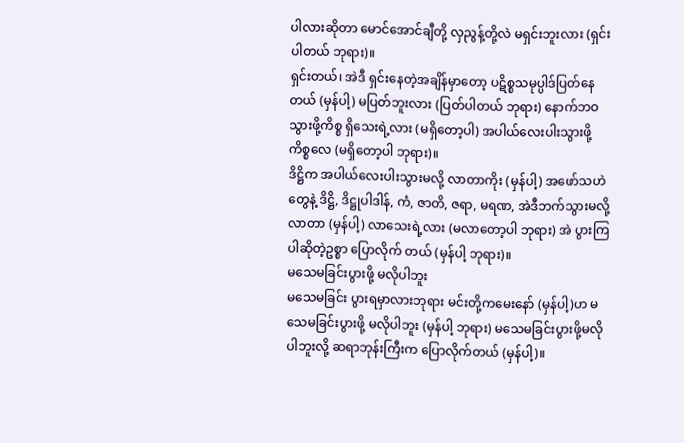ပါလားဆိုတာ မောင်အောင်ချီတို့ လှညွန့်တို့လဲ မရှင်းဘူးလား (ရှင်းပါတယ် ဘုရား)။
ရှင်းတယ်၊ အဲဒီ ရှင်းနေတဲ့အချိန်မှာတော့ ပဋိစ္စသမုပ္ပါဒ်ပြတ်နေတယ် (မှန်ပါ့) မပြတ်ဘူးလား (ပြတ်ပါတယ် ဘုရား) နောက်ဘဝသွားဖို့ကိစ္စ ရှိသေးရဲ့လား (မရှိတော့ပါ) အပါယ်လေးပါးသွားဖို့ကိစ္စလေ (မရှိတော့ပါ ဘုရား)။
ဒိဋ္ဌိက အပါယ်လေးပါးသွားမလို့ လာတာကိုး (မှန်ပါ့) အဖော်သဟဲတွေနဲ့ ဒိဋ္ဌိ, ဒိဋ္ဌုပါဒါန်, ကံ, ဇာတိ, ဇရာ, မရဏ, အဲဒီဘက်သွားမလို့လာတာ (မှန်ပါ့) လာသေးရဲ့လား (မလာတော့ပါ ဘုရား) အဲ ပွားကြပါဆိုတဲ့ဥစ္စာ ပြောလိုက် တယ် (မှန်ပါ့ ဘုရား)။
မသေမခြင်းပွားဖို့ မလိုပါဘူး
မသေမခြင်း ပွားရမှာလားဘုရား မင်းတို့ကမေးနော် (မှန်ပါ့)ဟ မသေမခြင်းပွားဖို့ မလိုပါဘူး (မှန်ပါ့ ဘုရား) မသေမခြင်းပွားဖို့မလိုပါဘူးလို့ ဆရာဘုန်းကြီးက ပြောလိုက်တယ် (မှန်ပါ့)။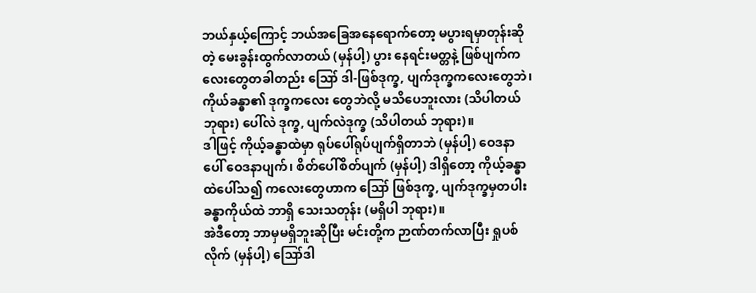ဘယ်နှယ့်ကြောင့် ဘယ်အခြေအနေရောက်တော့ မပွားရမှာတုန်းဆိုတဲ့ မေးခွန်းထွက်လာတယ် (မှန်ပါ့) ပွား နေရင်းမတ္တနဲ့ ဖြစ်ပျက်ကလေးတွေတခါတည်း ဪ ဒါ-ဖြစ်ဒုက္ခ, ပျက်ဒုက္ခကလေးတွေဘဲ၊ ကိုယ်ခန္ဓာ၏ ဒုက္ခကလေး တွေဘဲလို့ မသိပေဘူးလား (သိပါတယ် ဘုရား) ပေါ်လဲ ဒုက္ခ, ပျက်လဲဒုက္ခ (သိပါတယ် ဘုရား)။
ဒါဖြင့် ကိုယ့်ခန္ဓာထဲမှာ ရုပ်ပေါ်ရုပ်ပျက်ရှိတာဘဲ (မှန်ပါ့) ဝေဒနာပေါ် ဝေဒနာပျက်၊ စိတ်ပေါ်စိတ်ပျက် (မှန်ပါ့) ဒါရှိတော့ ကိုယ့်ခန္ဓာထဲပေါ်သ၍ ကလေးတွေဟာက ဪ ဖြစ်ဒုက္ခ, ပျက်ဒုက္ခမှတပါး ခန္ဓာကိုယ်ထဲ ဘာရှိ သေးသတုန်း (မရှိပါ ဘုရား)။
အဲဒီတော့ ဘာမှမရှိဘူးဆိုပြီး မင်းတို့က ဉာဏ်တက်လာပြီး ရှုပစ်လိုက် (မှန်ပါ့) ဪဒါ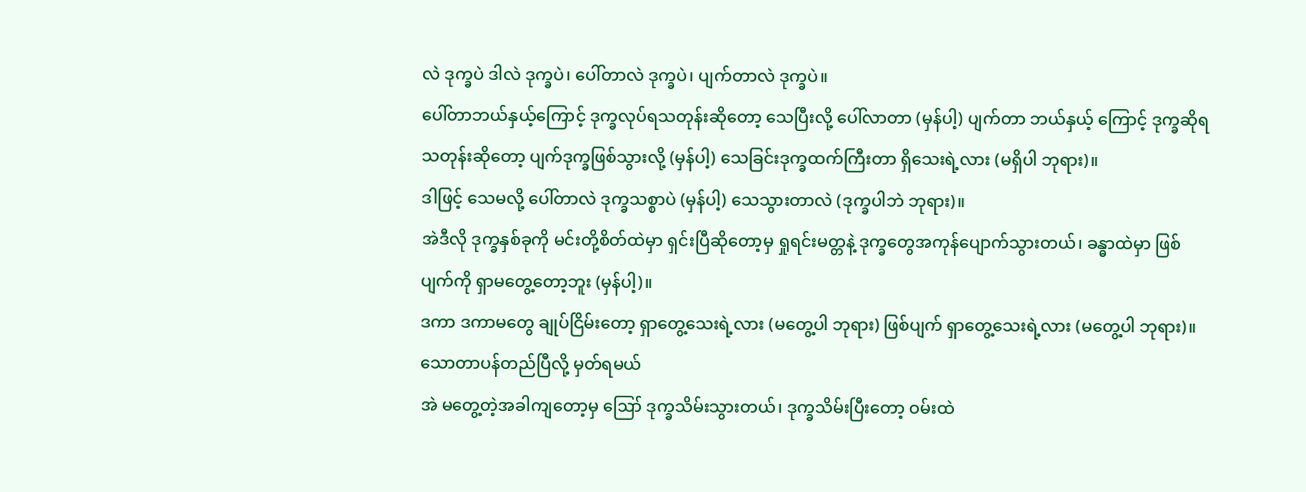လဲ ဒုက္ခပဲ ဒါလဲ ဒုက္ခပဲ၊ ပေါ်တာလဲ ဒုက္ခပဲ၊ ပျက်တာလဲ ဒုက္ခပဲ။
ပေါ်တာဘယ်နှယ့်ကြောင့် ဒုက္ခလုပ်ရသတုန်းဆိုတော့ သေပြီးလို့ ပေါ်လာတာ (မှန်ပါ့) ပျက်တာ ဘယ်နှယ့် ကြောင့် ဒုက္ခဆိုရသတုန်းဆိုတော့ ပျက်ဒုက္ခဖြစ်သွားလို့ (မှန်ပါ့) သေခြင်းဒုက္ခထက်ကြီးတာ ရှိသေးရဲ့လား (မရှိပါ ဘုရား)။
ဒါဖြင့် သေမလို့ ပေါ်တာလဲ ဒုက္ခသစ္စာပဲ (မှန်ပါ့) သေသွားတာလဲ (ဒုက္ခပါဘဲ ဘုရား)။
အဲဒီလို ဒုက္ခနှစ်ခုကို မင်းတို့စိတ်ထဲမှာ ရှင်းပြီဆိုတော့မှ ရှုရင်းမတ္တနဲ့ ဒုက္ခတွေအကုန်ပျောက်သွားတယ်၊ ခန္ဓာထဲမှာ ဖြစ်ပျက်ကို ရှာမတွေ့တော့ဘူး (မှန်ပါ့)။
ဒကာ ဒကာမတွေ ချုပ်ငြိမ်းတော့ ရှာတွေ့သေးရဲ့လား (မတွေ့ပါ ဘုရား) ဖြစ်ပျက် ရှာတွေ့သေးရဲ့လား (မတွေ့ပါ ဘုရား)။
သောတာပန်တည်ပြီလို့ မှတ်ရမယ်
အဲ မတွေ့တဲ့အခါကျတော့မှ ဪ ဒုက္ခသိမ်းသွားတယ်၊ ဒုက္ခသိမ်းပြီးတော့ ဝမ်းထဲ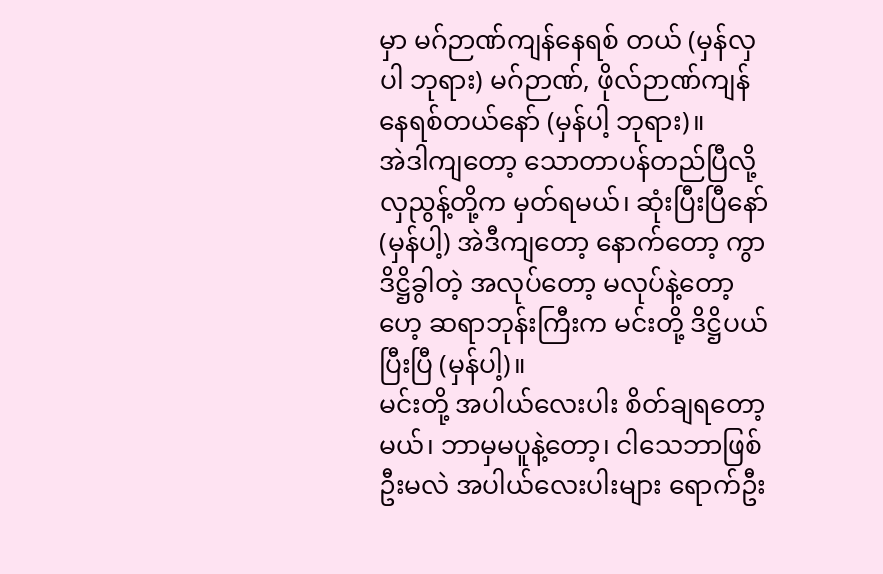မှာ မဂ်ဉာဏ်ကျန်နေရစ် တယ် (မှန်လှပါ ဘုရား) မဂ်ဉာဏ်, ဖိုလ်ဉာဏ်ကျန်နေရစ်တယ်နော် (မှန်ပါ့ ဘုရား)။
အဲဒါကျတော့ သောတာပန်တည်ပြီလို့ လှညွန့်တို့က မှတ်ရမယ်၊ ဆုံးပြီးပြီနော် (မှန်ပါ့) အဲဒီကျတော့ နောက်တော့ ကွာ ဒိဋ္ဌိခွါတဲ့ အလုပ်တော့ မလုပ်နဲ့တော့ဟေ့ ဆရာဘုန်းကြီးက မင်းတို့ ဒိဋ္ဌိပယ်ပြီးပြီ (မှန်ပါ့)။
မင်းတို့ အပါယ်လေးပါး စိတ်ချရတော့မယ်၊ ဘာမှမပူနဲ့တော့၊ ငါသေဘာဖြစ်ဦးမလဲ အပါယ်လေးပါးများ ရောက်ဦး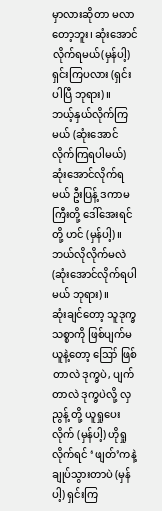မှာလားဆိုတာ မလာတော့ဘူး၊ ဆုံးအောင်လိုက်ရမယ်(မှန်ပါ့) ရှင်းကြပလား (ရှင်းပါပြီ ဘုရား)။
ဘယ့်နှယ်လိုက်ကြမယ် (ဆုံးအောင်လိုက်ကြရပါမယ်) ဆုံးအောင်လိုက်ရမယ် ဦးပြန့် ဒကာမကြီးတို့ ဒေါ်အေးရင်တို့ ဟင် (မှန်ပါ့)။
ဘယ်လိုလိုက်မလဲ (ဆုံးအောင်လိုက်ရပါမယ် ဘုရား)။
ဆုံးချင်တော့ သူဒုက္ခသစ္စာကို ဖြစ်ပျက်မယူနဲ့တော့ ဪ ဖြစ်တာလဲ ဒုက္ခပဲ, ပျက်တာလဲ ဒုက္ခပဲလို့ လှညွန့် တို့ ယူရှုပေးလိုက် (မှန်ပါ့) ဟိုရှုလိုက်ရင် ‘ဖျတ်’ကနဲ့ ချုပ်သွားတာပဲ (မှန်ပါ့) ရှင်းကြ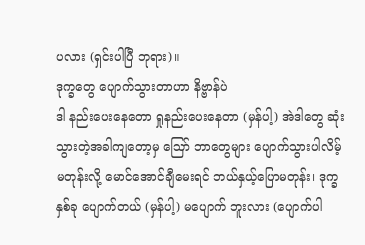ပလား (ရှင်းပါပြီ ဘုရား)။
ဒုက္ခတွေ ပျောက်သွားတာဟာ နိဗ္ဗာန်ပဲ
ဒါ နည်းပေးနေတော ရှုနည်းပေးနေတာ (မှန်ပါ့) အဲဒါတွေ ဆုံးသွားတဲ့အခါကျတော့မှ ဪ ဘာတွေများ ပျောက်သွားပါလိမ့်မတုန်းလို့ မောင်အောင်ချီမေးရင် ဘယ်နှယ့်ပြောမတုန်း၊ ဒုက္ခနှစ်ခု ပျောက်တယ် (မှန်ပါ့) မပျောက် ဘူးလား (ပျောက်ပါ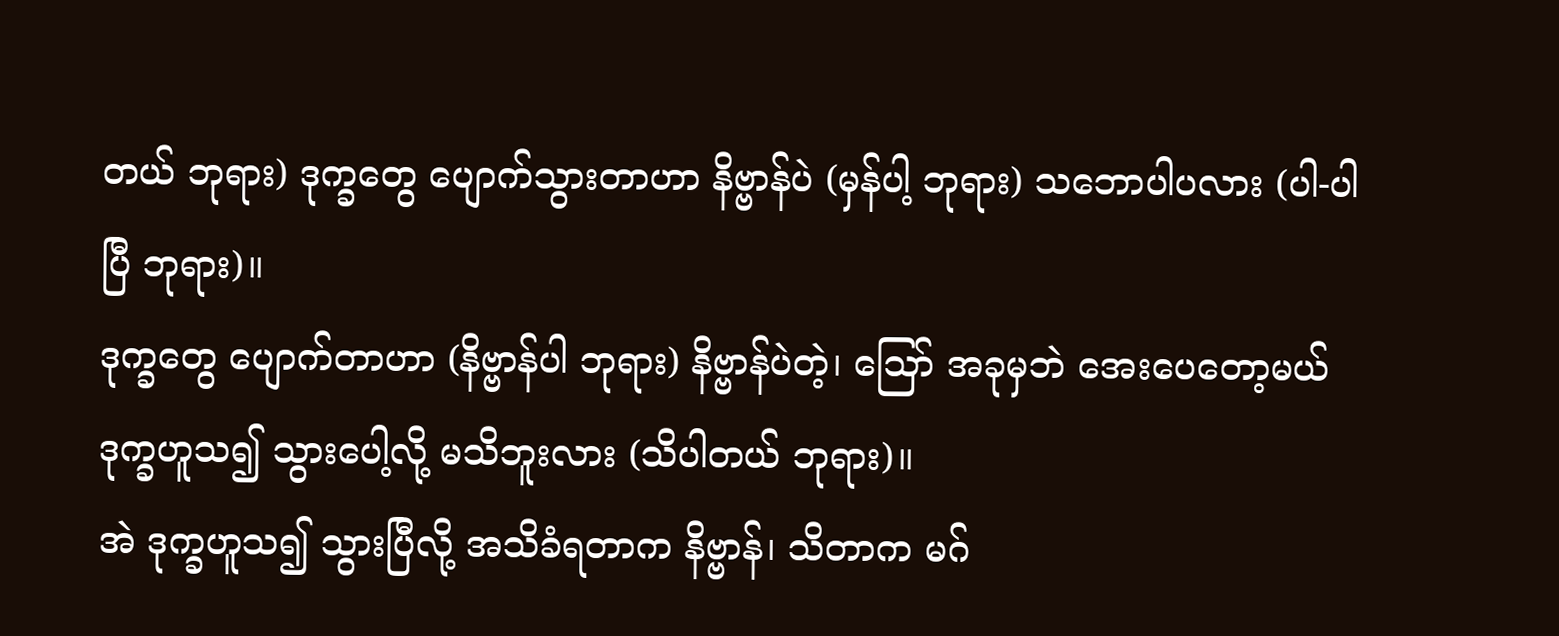တယ် ဘုရား) ဒုက္ခတွေ ပျောက်သွားတာဟာ နိဗ္ဗာန်ပဲ (မှန်ပါ့ ဘုရား) သဘောပါပလား (ပါ-ပါပြီ ဘုရား)။
ဒုက္ခတွေ ပျောက်တာဟာ (နိဗ္ဗာန်ပါ ဘုရား) နိဗ္ဗာန်ပဲတဲ့၊ ဪ အခုမှဘဲ အေးပေတော့မယ် ဒုက္ခဟူသ၍ သွားပေါ့လို့ မသိဘူးလား (သိပါတယ် ဘုရား)။
အဲ ဒုက္ခဟူသ၍ သွားပြီလို့ အသိခံရတာက နိဗ္ဗာန်၊ သိတာက မဂ်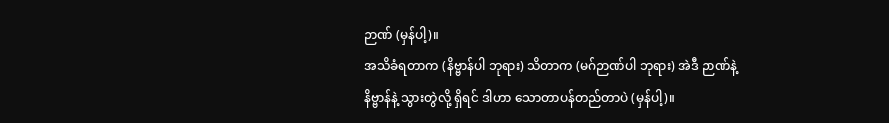ဉာဏ် (မှန်ပါ့)။
အသိခံရတာက (နိဗ္ဗာန်ပါ ဘုရား) သိတာက (မဂ်ဉာဏ်ပါ ဘုရား) အဲဒီ ဉာဏ်နဲ့နိဗ္ဗာန်နဲ့ သွားတွဲလို့ ရှိရင် ဒါဟာ သောတာပန်တည်တာပဲ (မှန်ပါ့)။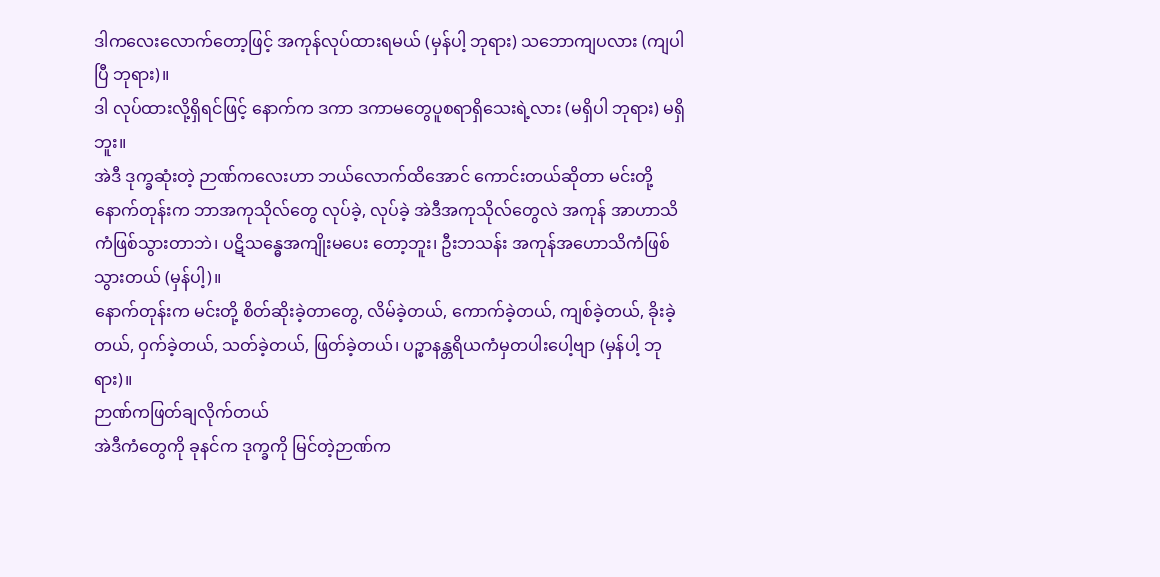ဒါကလေးလောက်တော့ဖြင့် အကုန်လုပ်ထားရမယ် (မှန်ပါ့ ဘုရား) သဘောကျပလား (ကျပါပြီ ဘုရား)။
ဒါ လုပ်ထားလို့ရှိရင်ဖြင့် နောက်က ဒကာ ဒကာမတွေပူစရာရှိသေးရဲ့လား (မရှိပါ ဘုရား) မရှိဘူး။
အဲဒီ ဒုက္ခဆုံးတဲ့ ဉာဏ်ကလေးဟာ ဘယ်လောက်ထိအောင် ကောင်းတယ်ဆိုတာ မင်းတို့နောက်တုန်းက ဘာအကုသိုလ်တွေ လုပ်ခဲ့, လုပ်ခဲ့ အဲဒီအကုသိုလ်တွေလဲ အကုန် အာဟာသိကံဖြစ်သွားတာဘဲ၊ ပဋိသန္ဓေအကျိုးမပေး တော့ဘူး၊ ဦးဘသန်း အကုန်အဟောသိကံဖြစ်သွားတယ် (မှန်ပါ့)။
နောက်တုန်းက မင်းတို့ စိတ်ဆိုးခဲ့တာတွေ, လိမ်ခဲ့တယ်, ကောက်ခဲ့တယ်, ကျစ်ခဲ့တယ်, ခိုးခဲ့တယ်, ဝှက်ခဲ့တယ်, သတ်ခဲ့တယ်, ဖြတ်ခဲ့တယ်၊ ပဉ္စာနန္တရိယကံမှတပါးပေါ့ဗျာ (မှန်ပါ့ ဘုရား)။
ဉာဏ်ကဖြတ်ချလိုက်တယ်
အဲဒီကံတွေကို ခုနင်က ဒုက္ခကို မြင်တဲ့ဉာဏ်က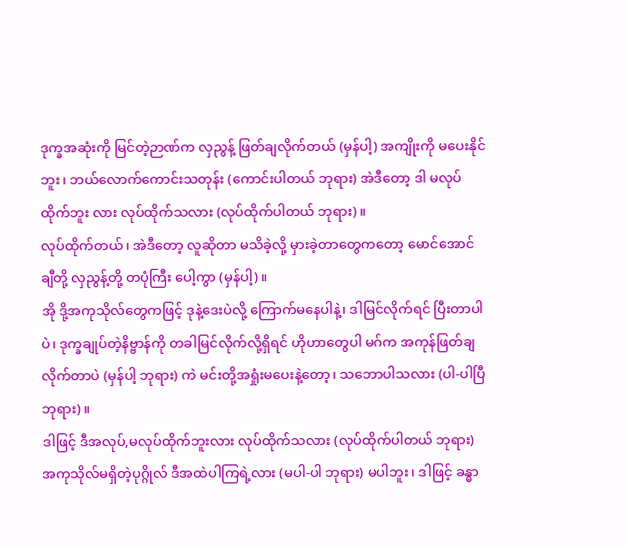ဒုက္ခအဆုံးကို မြင်တဲ့ဉာဏ်က လှညွန့် ဖြတ်ချလိုက်တယ် (မှန်ပါ့) အကျိုးကို မပေးနိုင်ဘူး၊ ဘယ်လောက်ကောင်းသတုန်း (ကောင်းပါတယ် ဘုရား) အဲဒီတော့ ဒါ မလုပ်ထိုက်ဘူး လား လုပ်ထိုက်သလား (လုပ်ထိုက်ပါတယ် ဘုရား)။
လုပ်ထိုက်တယ်၊ အဲဒီတော့ လူဆိုတာ မသိခဲ့လို့ မှားခဲ့တာတွေကတော့ မောင်အောင်ချီတို့ လှညွန့်တို့ တပုံကြီး ပေါ့ကွာ (မှန်ပါ့)။
အို ဒို့အကုသိုလ်တွေကဖြင့် ဒုနဲ့ဒေးပဲလို့ ကြောက်မနေပါနဲ့၊ ဒါမြင်လိုက်ရင် ပြီးတာပါပဲ၊ ဒုက္ခချုပ်တဲ့နိဗ္ဗာန်ကို တခါမြင်လိုက်လို့ရှိရင် ဟိုဟာတွေပါ မဂ်က အကုန်ဖြတ်ချလိုက်တာပဲ (မှန်ပါ့ ဘုရား) ကဲ မင်းတို့အရှုံးမပေးနဲ့တော့၊ သဘောပါသလား (ပါ-ပါပြီ ဘုရား)။
ဒါဖြင့် ဒီအလုပ်,မလုပ်ထိုက်ဘူးလား လုပ်ထိုက်သလား (လုပ်ထိုက်ပါတယ် ဘုရား) အကုသိုလ်မရှိတဲ့ပုဂ္ဂိုလ် ဒီအထဲပါကြရဲ့လား (မပါ-ပါ ဘုရား) မပါဘူး၊ ဒါဖြင့် ခန္ဓာ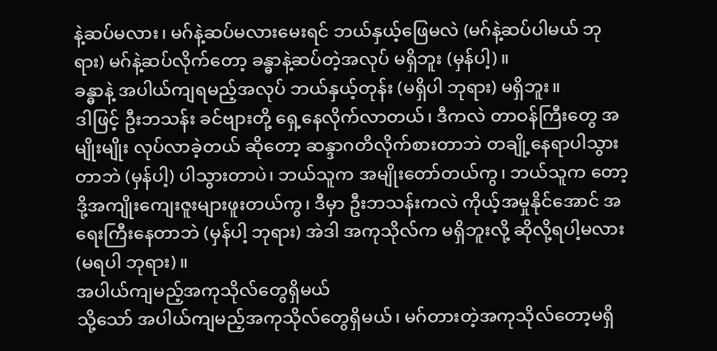နဲ့ဆပ်မလား၊ မဂ်နဲ့ဆပ်မလားမေးရင် ဘယ်နှယ့်ဖြေမလဲ (မဂ်နဲ့ဆပ်ပါမယ် ဘုရား) မဂ်နဲ့ဆပ်လိုက်တော့ ခန္ဓာနဲ့ဆပ်တဲ့အလုပ် မရှိဘူး (မှန်ပါ့)။
ခန္ဓာနဲ့ အပါယ်ကျရမည့်အလုပ် ဘယ်နှယ့်တုန်း (မရှိပါ ဘုရား) မရှိဘူး။
ဒါဖြင့် ဦးဘသန်း ခင်ဗျားတို့ ရှေ့နေလိုက်လာတယ်၊ ဒီကလဲ တာဝန်ကြီးတွေ အမျိုးမျိုး လုပ်လာခဲ့တယ် ဆိုတော့ ဆန္ဒာဂတိလိုက်စားတာဘဲ တချို့နေရာပါသွားတာဘဲ (မှန်ပါ့) ပါသွားတာပဲ၊ ဘယ်သူက အမျိုးတော်တယ်ကွ၊ ဘယ်သူက တော့ ဒို့အကျိုးကျေးဇူးများဖူးတယ်ကွ၊ ဒီမှာ ဦးဘသန်းကလဲ ကိုယ့်အမှုနိုင်အောင် အရေးကြီးနေတာဘဲ (မှန်ပါ့ ဘုရား) အဲဒါ အကုသိုလ်က မရှိဘူးလို့ ဆိုလို့ရပါ့မလား (မရပါ ဘုရား)။
အပါယ်ကျမည့်အကုသိုလ်တွေရှိမယ်
သို့သော် အပါယ်ကျမည့်အကုသိုလ်တွေရှိမယ်၊ မဂ်တားတဲ့အကုသိုလ်တော့မရှိ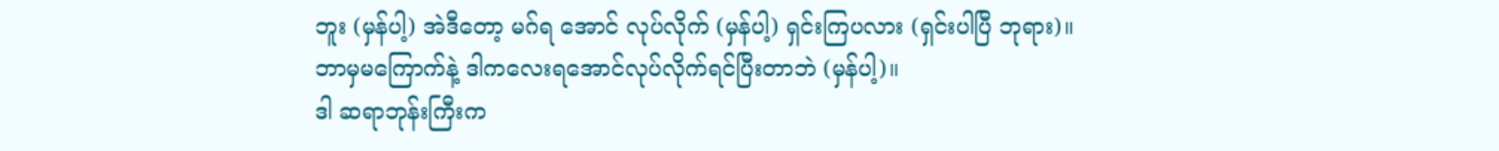ဘူး (မှန်ပါ့) အဲဒီတော့ မဂ်ရ အောင် လုပ်လိုက် (မှန်ပါ့) ရှင်းကြပလား (ရှင်းပါပြီ ဘုရား)။
ဘာမှမကြောက်နဲ့ ဒါကလေးရအောင်လုပ်လိုက်ရင်ပြီးတာဘဲ (မှန်ပါ့)။
ဒါ ဆရာဘုန်းကြီးက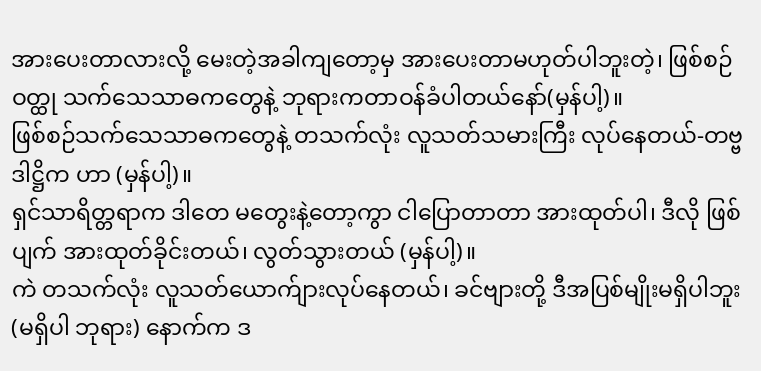အားပေးတာလားလို့ မေးတဲ့အခါကျတော့မှ အားပေးတာမဟုတ်ပါဘူးတဲ့၊ ဖြစ်စဉ်ဝတ္ထု သက်သေသာဓကတွေနဲ့ ဘုရားကတာဝန်ခံပါတယ်နော်(မှန်ပါ့)။
ဖြစ်စဉ်သက်သေသာဓကတွေနဲ့ တသက်လုံး လူသတ်သမားကြီး လုပ်နေတယ်-တဗ္ဗဒါဋ္ဌိက ဟာ (မှန်ပါ့)။
ရှင်သာရိတ္တရာက ဒါတေ မတွေးနဲ့တော့ကွာ ငါပြောတာတာ အားထုတ်ပါ၊ ဒီလို ဖြစ်ပျက် အားထုတ်ခိုင်းတယ်၊ လွတ်သွားတယ် (မှန်ပါ့)။
ကဲ တသက်လုံး လူသတ်ယောက်ျားလုပ်နေတယ်၊ ခင်ဗျားတို့ ဒီအပြစ်မျိုးမရှိပါဘူး (မရှိပါ ဘုရား) နောက်က ဒ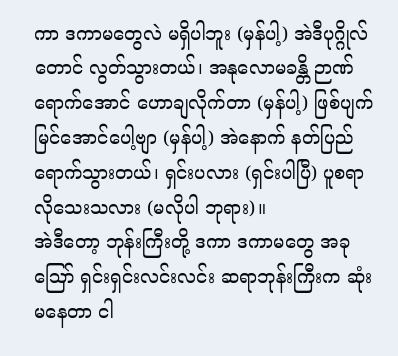ကာ ဒကာမတွေလဲ မရှိပါဘူး (မှန်ပါ့) အဲဒီပုဂ္ဂိုလ်တောင် လွတ်သွားတယ်၊ အနုလောမခန္တိ ဉာဏ်ရောက်အောင် ဟောချလိုက်တာ (မှန်ပါ့) ဖြစ်ပျက်မြင်အောင်ပေါ့ဗျာ (မှန်ပါ့) အဲနောက် နတ်ပြည်ရောက်သွားတယ်၊ ရှင်းပလား (ရှင်းပါပြီ) ပူစရာလိုသေးသလား (မလိုပါ ဘုရား)။
အဲဒီတော့ ဘုန်းကြီးတို့ ဒကာ ဒကာမတွေ အခု ဪ ရှင်းရှင်းလင်းလင်း ဆရာဘုန်းကြီးက ဆုံးမနေတာ ငါ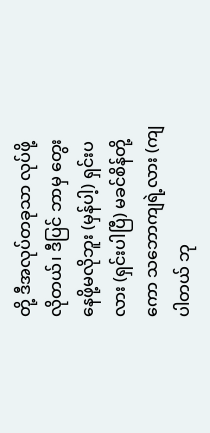တို့ ဒီအလုပ်တခုသာ လုပ်ဖို့လိုတယ်၊ ဒီပြင် ဘာမှ တွေးနေဖို့မလိုဘူး (မှန်ပါ့) ရှင်းပလား (ရှင်းပါပြီ) မခင်စိန်တို့ကော သဘောကျရဲ့လား (ကျပါတယ် ဘု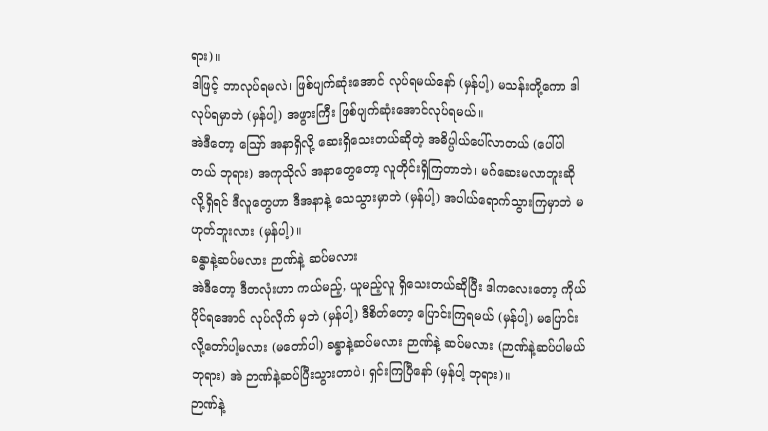ရား)။
ဒါဖြင့် ဘာလုပ်ရမလဲ၊ ဖြစ်ပျက်ဆုံးအောင် လုပ်ရမယ်နော် (မှန်ပါ့) မသန်းတို့ကော ဒါလုပ်ရမှာဘဲ (မှန်ပါ့) အဖွားကြီး ဖြစ်ပျက်ဆုံးအောင်လုပ်ရမယ်။
အဲဒီတော့ ဪ အနာရှိလို့ ဆေးရှိသေးတယ်ဆိုတဲ့ အဓိပ္ပါယ်ပေါ်လာတယ် (ပေါ်ပါတယ် ဘုရား) အကုသိုလ် အနာတွေတော့ လူတိုင်းရှိကြတာဘဲ၊ မဂ်ဆေးမလာဘူးဆိုလို့ရှိရင် ဒီလူတွေဟာ ဒီအနာနဲ့ သေသွားမှာဘဲ (မှန်ပါ့) အပါယ်ရောက်သွားကြမှာဘဲ မဟုတ်ဘူးလား (မှန်ပါ့)။
ခန္ဓာနဲ့ဆပ်မလား ဉာဏ်နဲ့ ဆပ်မလား
အဲဒီတော့ ဒီတလုံးဟာ ကယ်မည့်, ယူမည့်လူ ရှိသေးတယ်ဆိုပြီး ဒါကလေးတော့ ကိုယ်ပိုင်ရအောင် လုပ်လိုက် မှဘဲ (မှန်ပါ့) ဒီစိတ်တော့ ပြောင်းကြရမယ် (မှန်ပါ့) မပြောင်းလို့တော်ပါ့မလား (မတော်ပါ) ခန္ဓာနဲ့ဆပ်မလား ဉာဏ်နဲ့ ဆပ်မလား (ဉာဏ်နဲ့ဆပ်ပါမယ် ဘုရား) အဲ ဉာဏ်နဲ့ဆပ်ပြီးသွားတာပဲ၊ ရှင်းကြပြီနော် (မှန်ပါ့ ဘုရား)။
ဉာဏ်နဲ့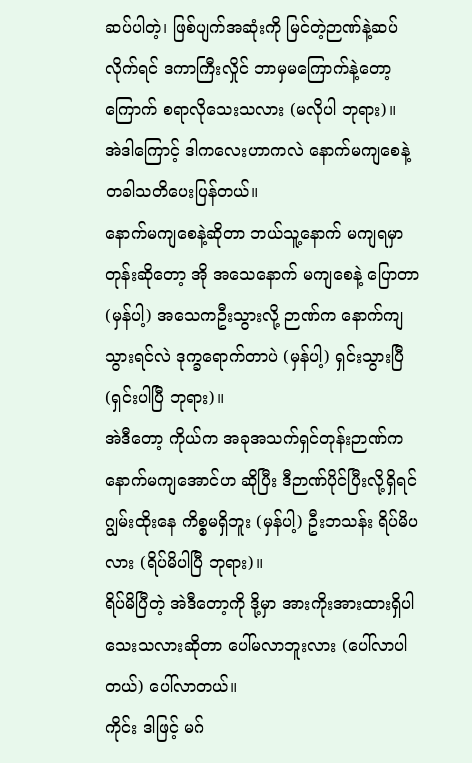ဆပ်ပါတဲ့၊ ဖြစ်ပျက်အဆုံးကို မြင်တဲ့ဉာဏ်နဲ့ဆပ်လိုက်ရင် ဒကာကြီးလှိုင် ဘာမှမကြောက်နဲ့တော့ ကြောက် စရာလိုသေးသလား (မလိုပါ ဘုရား)။
အဲဒါကြောင့် ဒါကလေးဟာကလဲ နောက်မကျစေနဲ့ တခါသတိပေးပြန်တယ်။
နောက်မကျစေနဲ့ဆိုတာ ဘယ်သူ့နောက် မကျရမှာတုန်းဆိုတော့ အို အသေနောက် မကျစေနဲ့ ပြောတာ (မှန်ပါ့) အသေကဦးသွားလို့ ဉာဏ်က နောက်ကျသွားရင်လဲ ဒုက္ခရောက်တာပဲ (မှန်ပါ့) ရှင်းသွားပြီ (ရှင်းပါပြီ ဘုရား)။
အဲဒီတော့ ကိုယ်က အခုအသက်ရှင်တုန်းဉာဏ်ကနောက်မကျအောင်ဟ ဆိုပြီး ဒီဉာဏ်ပိုင်ပြီးလို့ရှိရင် ဂျွမ်းထိုးနေ ကိစ္စမရှိဘူး (မှန်ပါ့) ဦးဘသန်း ရိပ်မိပလား (ရိပ်မိပါပြီ ဘုရား)။
ရိပ်မိပြီတဲ့ အဲဒီတော့ကို ဒို့မှာ အားကိုးအားထားရှိပါသေးသလားဆိုတာ ပေါ်မလာဘူးလား (ပေါ်လာပါတယ်) ပေါ်လာတယ်။
ကိုင်း ဒါဖြင့် မဂ်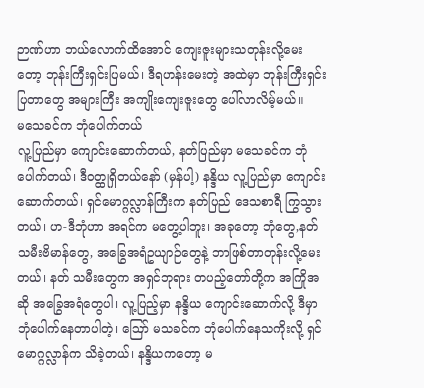ဉာဏ်ဟာ ဘယ်လောက်ထိအောင် ကျေးဇူးများသတုန်းလို့မေးတော့ ဘုန်းကြီးရှင်းပြမယ်၊ ဒီရဟန်းမေးတဲ့ အထဲမှာ ဘုန်းကြီးရှင်းပြတာတွေ အများကြီး အကျိုးကျေးဇူးတွေ ပေါ်လာလိမ့်မယ်။
မသေခင်က ဘုံပေါက်တယ်
လူ့ပြည်မှာ ကျောင်းဆောက်တယ်, နတ်ပြည်မှာ မသေခင်က ဘုံပေါက်တယ်၊ ဒီဝတ္ထုရှိတယ်နော် (မှန်ပါ့) နန္ဒိယ လူ့ပြည်မှာ ကျောင်းဆောက်တယ်၊ ရှင်မောဂ္ဂလ္လာန်ကြီးက နတ်ပြည် ဒေသစာရီ ကြွသွားတယ်၊ ဟ-ဒီဘုံဟာ အရင်က မတွေ့ပါဘူး၊ အခုတော့ ဘုံတွေ,နတ်သမီးဗိမာန်တွေ, အခြွေအရံဥယျာဉ်တွေနဲ့ ဘာဖြစ်တာတုန်းလို့မေးတယ်၊ နတ် သမီးတွေက အရှင်ဘုရား တပည့်တော်တို့က အကြိုအဆို အခြွေအရံတွေပါ၊ လူ့ပြည့်မှာ နန္ဒိယ ကျောင်းဆောက်လို့ ဒီမှာဘုံပေါက်နေတာပါတဲ့၊ ဪ မသခင်က ဘုံပေါက်နေသကိုးလို့ ရှင်မောဂ္ဂလ္လာန်က သိခဲ့တယ်၊ နန္ဒိယကတော့ မ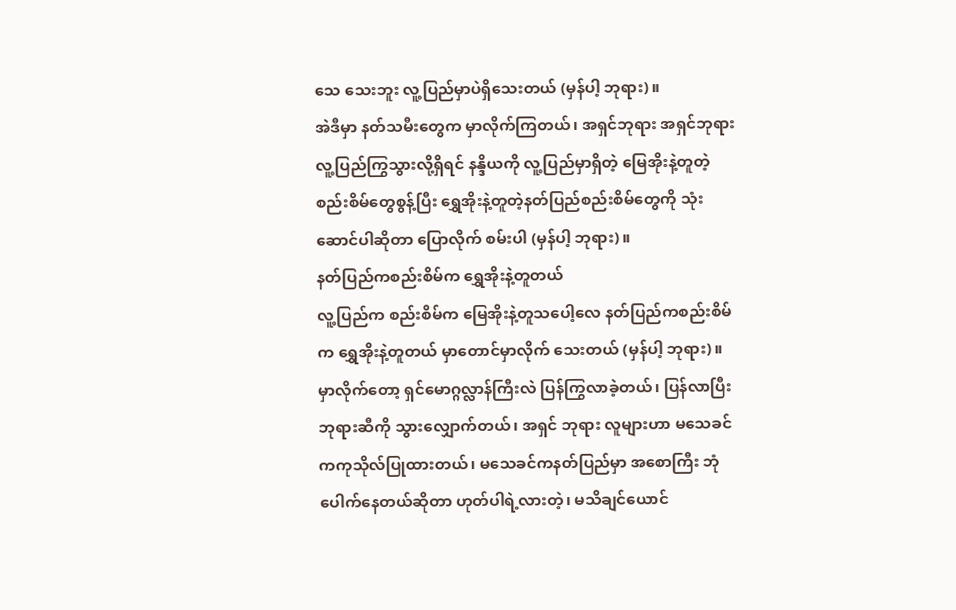သေ သေးဘူး လူ့ပြည်မှာပဲရှိသေးတယ် (မှန်ပါ့ ဘုရား)။
အဲဒီမှာ နတ်သမီးတွေက မှာလိုက်ကြတယ်၊ အရှင်ဘုရား အရှင်ဘုရားလူ့ပြည်ကြွသွားလို့ရှိရင် နန္ဒိယကို လူ့ပြည်မှာရှိတဲ့ မြေအိုးနဲ့တူတဲ့ စည်းစိမ်တွေစွန့်ပြီး ရွှေအိုးနဲ့တူတဲ့နတ်ပြည်စည်းစိမ်တွေကို သုံးဆောင်ပါဆိုတာ ပြောလိုက် စမ်းပါ (မှန်ပါ့ ဘုရား)။
နတ်ပြည်ကစည်းစိမ်က ရွှေအိုးနဲ့တူတယ်
လူ့ပြည်က စည်းစိမ်က မြေအိုးနဲ့တူသပေါ့လေ နတ်ပြည်ကစည်းစိမ်က ရွှေအိုးနဲ့တူတယ် မှာတောင်မှာလိုက် သေးတယ် (မှန်ပါ့ ဘုရား)။
မှာလိုက်တော့ ရှင်မောဂ္ဂလ္လာန်ကြီးလဲ ပြန်ကြွလာခဲ့တယ်၊ ပြန်လာပြီး ဘုရားဆီကို သွားလျှောက်တယ်၊ အရှင် ဘုရား လူများဟာ မသေခင်ကကုသိုလ်ပြုထားတယ်၊ မသေခင်ကနတ်ပြည်မှာ အစောကြီး ဘုံပေါက်နေတယ်ဆိုတာ ဟုတ်ပါရဲ့လားတဲ့၊ မသိချင်ယောင်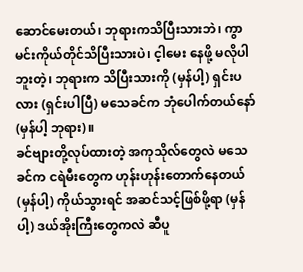ဆောင်မေးတယ်၊ ဘုရားကသိပြီးသားဘဲ၊ ကွာ မင်းကိုယ်တိုင်သိပြီးသားပဲ၊ င့ါမေး နေဖို့ မလိုပါဘူးတဲ့၊ ဘုရားက သိပြီးသားကို (မှန်ပါ့) ရှင်းပလား (ရှင်းပါပြီ) မသေခင်က ဘုံပေါက်တယ်နော် (မှန်ပါ့ ဘုရား)။
ခင်ဗျားတို့လုပ်ထားတဲ့ အကုသိုလ်တွေလဲ မသေခင်က ငရဲမီးတွေက ဟုန်းဟုန်းတောက်နေတယ် (မှန်ပါ့) ကိုယ်သွားရင် အဆင်သင့်ဖြစ်ဖို့ရာ (မှန်ပါ့) ဒယ်အိုးကြီးတွေကလဲ ဆီပူ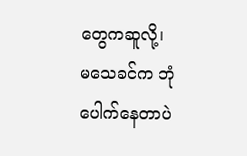တွေကဆူလို့၊ မသေခင်က ဘုံပေါက်နေတာပဲ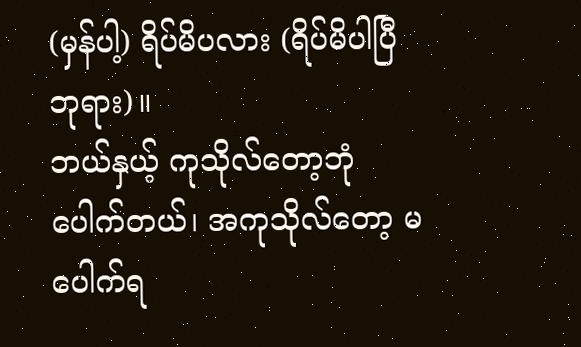(မှန်ပါ့) ရိပ်မိပလား (ရိပ်မိပါပြီ ဘုရား)။
ဘယ်နှယ့် ကုသိုလ်တော့ဘုံပေါက်တယ်၊ အကုသိုလ်တော့ မပေါက်ရ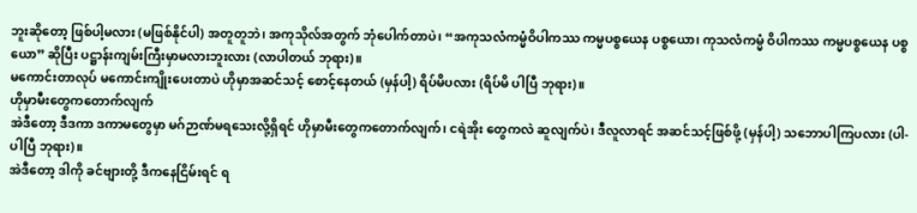ဘူးဆိုတော့ ဖြစ်ပါ့မလား (မဖြစ်နိုင်ပါ) အတူတူဘဲ၊ အကုသိုလ်အတွက် ဘုံပေါက်တာပဲ၊ “အကုသလံကမ္မံဝိပါကဿ ကမ္မပစ္စယေန ပစ္စယော၊ ကုသလံကမ္မံ ဝိပါကဿ ကမ္မပစ္စယေန ပစ္စယော” ဆိုပြီး ပဋ္ဌာန်းကျမ်းကြီးမှာမလားဘူးလား (လာပါတယ် ဘုရား)။
မကောင်းတာလုပ် မကောင်းကျိုးပေးတာပဲ ဟိုမှာအဆင်သင့် စောင့်နေတယ် (မှန်ပါ့) ရိပ်မိပလား (ရိပ်မိ ပါပြီ ဘုရား)။
ဟိုမှာမီးတွေကတောက်လျက်
အဲဒီတော့ ဒီဒကာ ဒကာမတွေမှာ မဂ်ဉာဏ်မရသေးလို့ရှိရင် ဟိုမှာမီးတွေကတောက်လျက်၊ ငရဲအိုး တွေကလဲ ဆူလျက်ပဲ၊ ဒီလူလာရင် အဆင်သင့်ဖြစ်ဖို့ (မှန်ပါ့) သဘောပါကြပလား (ပါ-ပါပြီ ဘုရား)။
အဲဒီတော့ ဒါကို ခင်ဗျားတို့ ဒီကနေငြိမ်းရင် ရ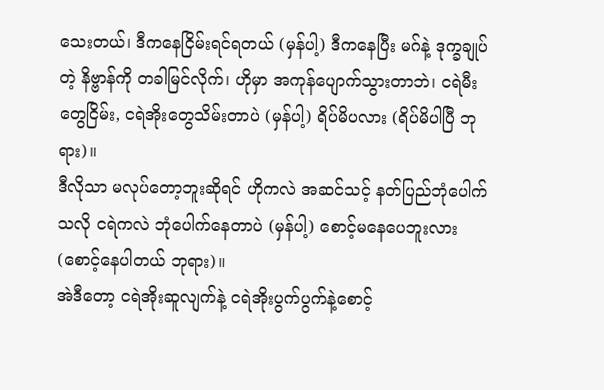သေးတယ်၊ ဒီကနေငြိမ်းရင်ရတယ် (မှန်ပါ့) ဒီကနေပြီး မဂ်နဲ့ ဒုက္ခချုပ်တဲ့ နိဗ္ဗာန်ကို တခါမြင်လိုက်၊ ဟိုမှာ အကုန်ပျောက်သွားတာဘဲ၊ ငရဲမီးတွေငြိမ်း, ငရဲအိုးတွေသိမ်းတာပဲ (မှန်ပါ့) ရိပ်မိပလား (ရိပ်မိပါပြီ ဘုရား)။
ဒီလိုသာ မလုပ်တော့ဘူးဆိုရင် ဟိုကလဲ အဆင်သင့် နတ်ပြည်ဘုံပေါက်သလို ငရဲကလဲ ဘုံပေါက်နေတာပဲ (မှန်ပါ့) စောင့်မနေပေဘူးလား (စောင့်နေပါတယ် ဘုရား)။
အဲဒီတော့ ငရဲအိုးဆူလျက်နဲ့ ငရဲအိုးပွက်ပွက်နဲ့စောင့်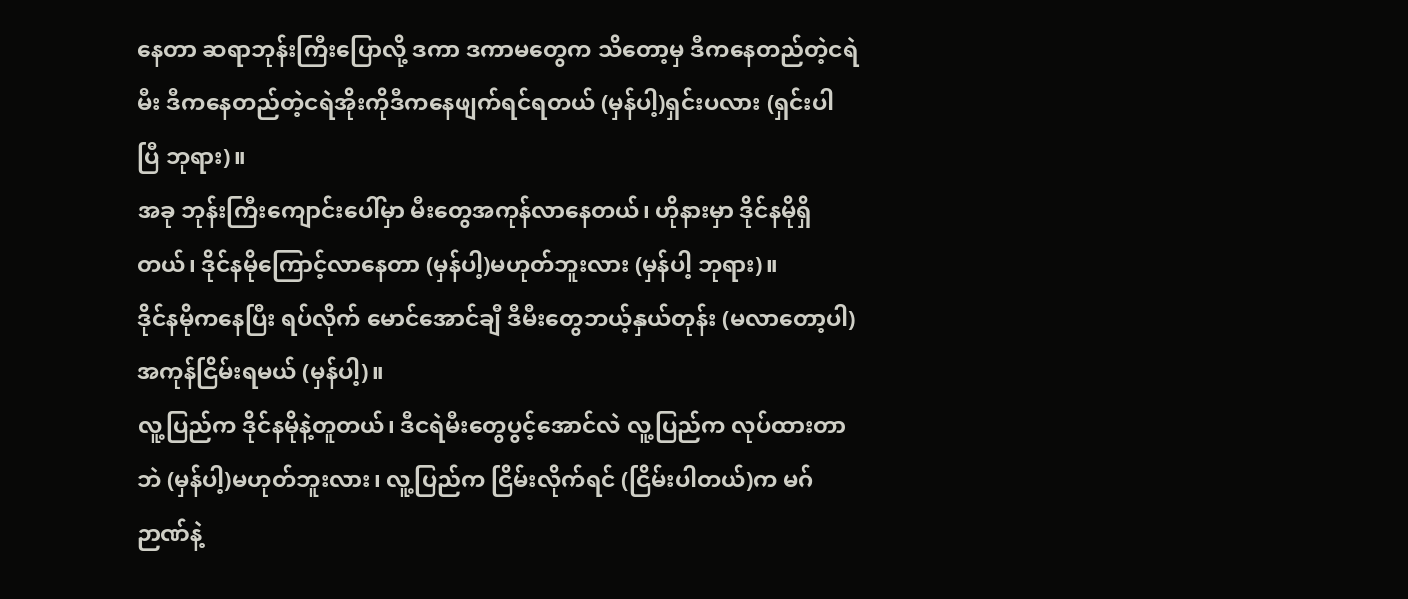နေတာ ဆရာဘုန်းကြီးပြောလို့ ဒကာ ဒကာမတွေက သိတော့မှ ဒီကနေတည်တဲ့ငရဲမီး ဒီကနေတည်တဲ့ငရဲအိုးကိုဒီကနေဖျက်ရင်ရတယ် (မှန်ပါ့)ရှင်းပလား (ရှင်းပါပြီ ဘုရား)။
အခု ဘုန်းကြီးကျောင်းပေါ်မှာ မီးတွေအကုန်လာနေတယ်၊ ဟိုနားမှာ ဒိုင်နမိုရှိတယ်၊ ဒိုင်နမိုကြောင့်လာနေတာ (မှန်ပါ့)မဟုတ်ဘူးလား (မှန်ပါ့ ဘုရား)။
ဒိုင်နမိုကနေပြီး ရပ်လိုက် မောင်အောင်ချီ ဒီမီးတွေဘယ့်နှယ်တုန်း (မလာတော့ပါ) အကုန်ငြိမ်းရမယ် (မှန်ပါ့)။
လူ့ပြည်က ဒိုင်နမိုနဲ့တူတယ်၊ ဒီငရဲမီးတွေပွင့်အောင်လဲ လူ့ပြည်က လုပ်ထားတာဘဲ (မှန်ပါ့)မဟုတ်ဘူးလား၊ လူ့ပြည်က ငြိမ်းလိုက်ရင် (ငြိမ်းပါတယ်)က မဂ်ဉာဏ်နဲ့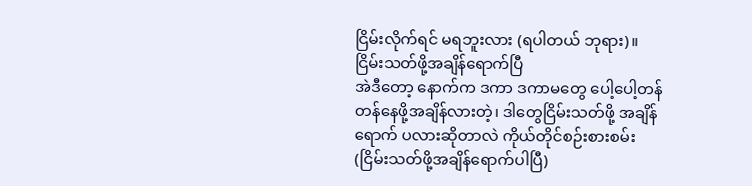ငြိမ်းလိုက်ရင် မရဘူးလား (ရပါတယ် ဘုရား)။
ငြိမ်းသတ်ဖို့အချိန်ရောက်ပြီ
အဲဒီတော့ နောက်က ဒကာ ဒကာမတွေ ပေါ့ပေါ့တန်တန်နေဖို့အချိန်လားတဲ့၊ ဒါတွေငြိမ်းသတ်ဖို့ အချိန်ရောက် ပလားဆိုတာလဲ ကိုယ်တိုင်စဉ်းစားစမ်း (ငြိမ်းသတ်ဖို့အချိန်ရောက်ပါပြီ)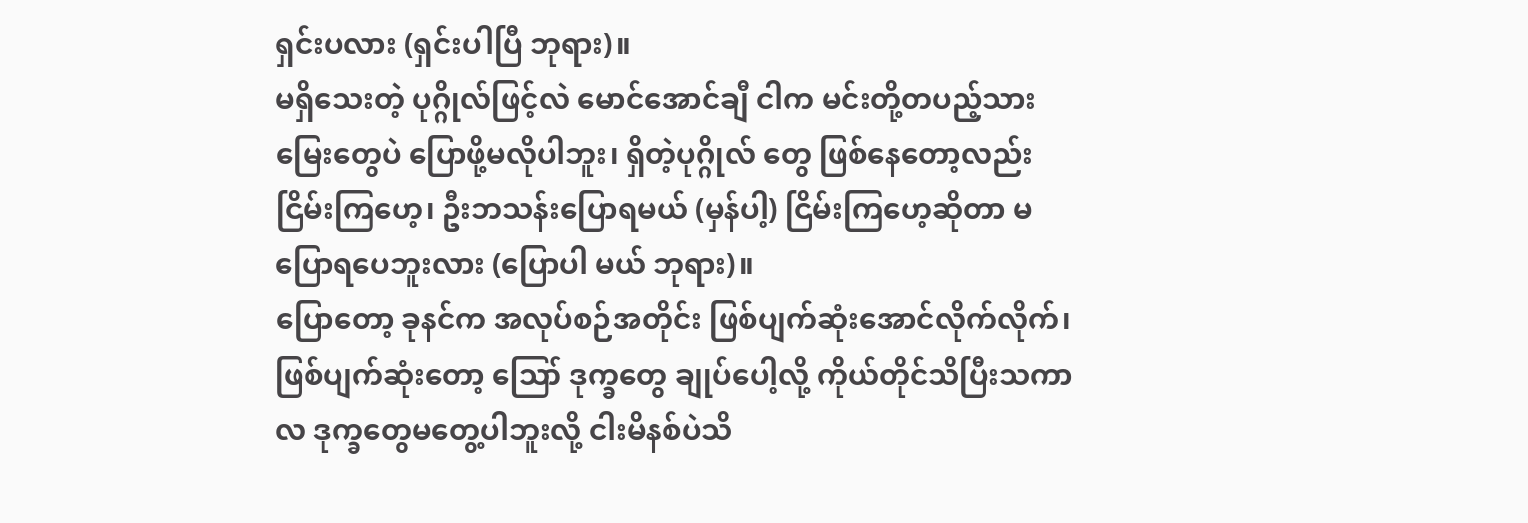ရှင်းပလား (ရှင်းပါပြီ ဘုရား)။
မရှိသေးတဲ့ ပုဂ္ဂိုလ်ဖြင့်လဲ မောင်အောင်ချီ ငါက မင်းတို့တပည့်သားမြေးတွေပဲ ပြောဖို့မလိုပါဘူး၊ ရှိတဲ့ပုဂ္ဂိုလ် တွေ ဖြစ်နေတော့လည်း ငြိမ်းကြဟေ့၊ ဦးဘသန်းပြောရမယ် (မှန်ပါ့) ငြိမ်းကြဟေ့ဆိုတာ မပြောရပေဘူးလား (ပြောပါ မယ် ဘုရား)။
ပြောတော့ ခုနင်က အလုပ်စဉ်အတိုင်း ဖြစ်ပျက်ဆုံးအောင်လိုက်လိုက်၊ ဖြစ်ပျက်ဆုံးတော့ ဪ ဒုက္ခတွေ ချုပ်ပေါ့လို့ ကိုယ်တိုင်သိပြီးသကာလ ဒုက္ခတွေမတွေ့ပါဘူးလို့ ငါးမိနစ်ပဲသိ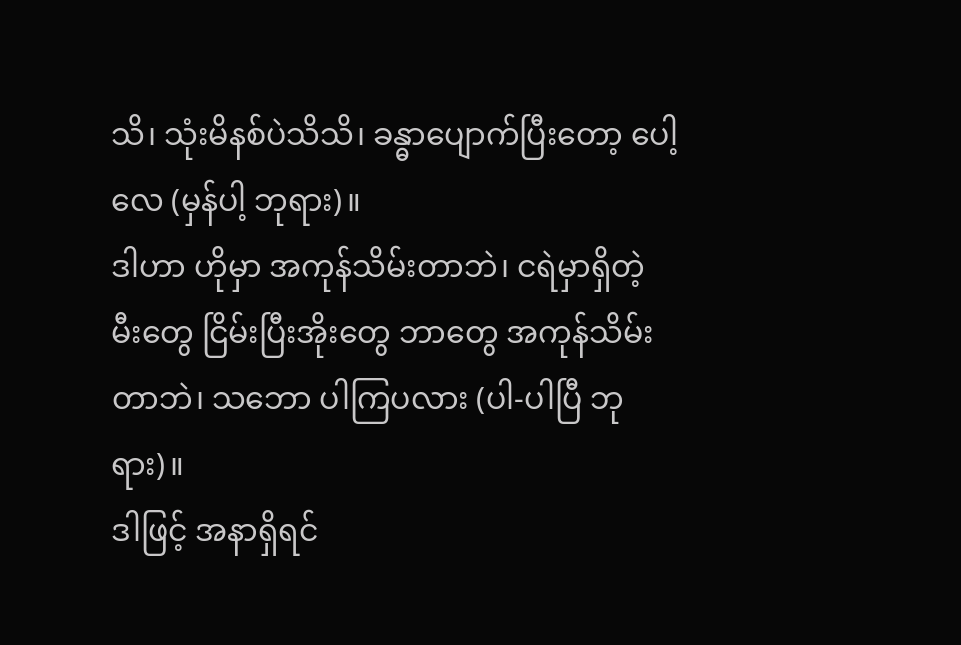သိ၊ သုံးမိနစ်ပဲသိသိ၊ ခန္ဓာပျောက်ပြီးတော့ ပေါ့လေ (မှန်ပါ့ ဘုရား)။
ဒါဟာ ဟိုမှာ အကုန်သိမ်းတာဘဲ၊ ငရဲမှာရှိတဲ့ မီးတွေ ငြိမ်းပြီးအိုးတွေ ဘာတွေ အကုန်သိမ်းတာဘဲ၊ သဘော ပါကြပလား (ပါ-ပါပြီ ဘုရား)။
ဒါဖြင့် အနာရှိရင်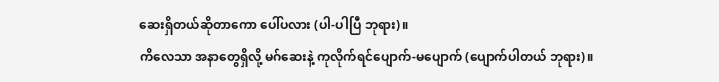ဆေးရှိတယ်ဆိုတာကော ပေါ်ပလား (ပါ-ပါပြီ ဘုရား)။
ကိလေသာ အနာတွေရှိလို့ မဂ်ဆေးနဲ့ ကုလိုက်ရင်ပျောက်-မပျောက် (ပျောက်ပါတယ် ဘုရား)။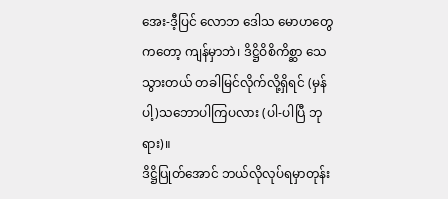အေး-ဒီ့ပြင် လောဘ ဒေါသ မောဟတွေကတော့ ကျန်မှာဘဲ၊ ဒိဋ္ဌိဝိစိကိစ္ဆာ သေသွားတယ် တခါမြင်လိုက်လို့ရှိရင် (မှန်ပါ့)သဘောပါကြပလား (ပါ-ပါပြီ ဘုရား)။
ဒိဋ္ဌိပြုတ်အောင် ဘယ်လိုလုပ်ရမှာတုန်း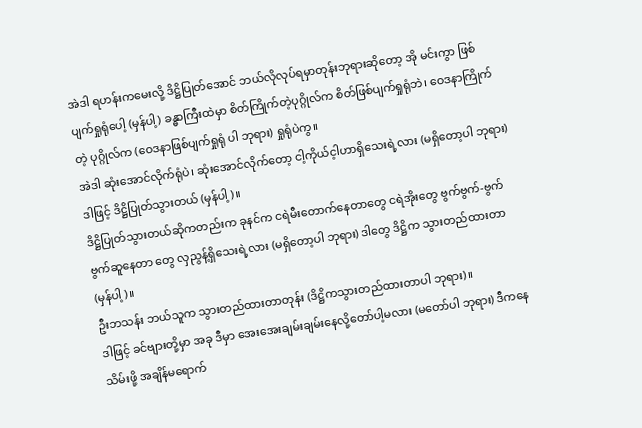အဲဒါ ရဟန်းကမေးလို့ ဒိဋ္ဌိပြုတ်အောင် ဘယ်လိုလုပ်ရမှာတုန်းဘုရားဆိုတော့ အို မင်းကွာ ဖြစ်ပျက်ရှုရုံပေါ့ (မှန်ပါ့) ခန္ဓာကြီးထဲမှာ စိတ်ကြိုက်တဲ့ပုဂ္ဂိုလ်က စိတ်ဖြစ်ပျက်ရှုရုံဘဲ၊ ဝေဒနာကြိုက်တဲ့ ပုဂ္ဂိုလ်က (ဝေဒနာဖြစ်ပျက်ရှုရုံ ပါ ဘုရား) ရှုရုံပဲကွ။
အဲဒါ ဆုံးအောင်လိုက်ရုံပဲ၊ ဆုံးအောင်လိုက်တော့ ငါ့ကိုယ်င့ါဟာရှိသေးရဲ့လား (မရှိတော့ပါ ဘုရား) ဒါဖြင့် ဒိဋ္ဌိပြုတ်သွားတယ် (မှန်ပါ့)။
ဒိဋ္ဌိပြုတ်သွားတယ်ဆိုကတည်းက ခုနင်က ငရဲမီးတောက်နေတာတွေ ငရဲအိုးတွေ ဗွက်ဗွက်-ဗွက်ဗွက်ဆူနေတာ တွေ လှညွန့်ရှိသေးရဲ့လား (မရှိတော့ပါ ဘုရား) ဒါတွေ ဒိဋ္ဌိက သွားတည်ထားတာ (မှန်ပါ့)။
ဦးဘသန်း ဘယ်သူက သွားတည်ထားတာတုန်း (ဒိဋ္ဌိကသွားတည်ထားတာပါ ဘုရား)။
ဒါဖြင့် ခင်ဗျားတို့မှာ အခု ဒီမှာ အေးအေးချမ်းချမ်းနေလို့တော်ပါ့မလား (မတော်ပါ ဘုရား) ဒီကနေ သိမ်းဖို့ အချိန်မရောက်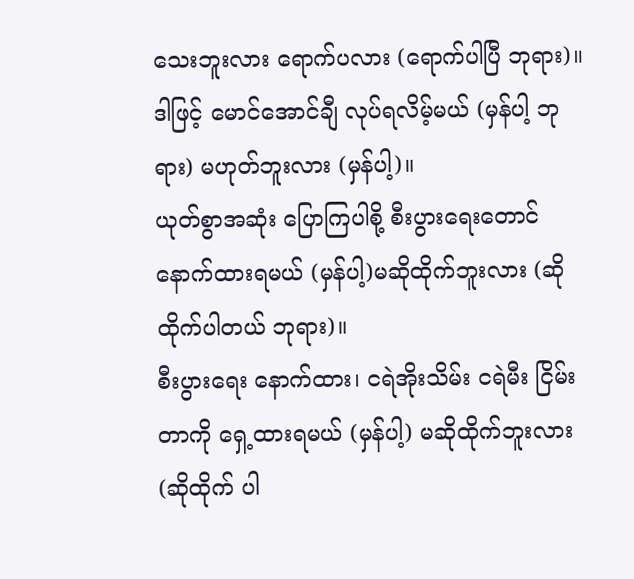သေးဘူးလား ရောက်ပလား (ရောက်ပါပြီ ဘုရား)။
ဒါဖြင့် မောင်အောင်ချီ လုပ်ရလိမ့်မယ် (မှန်ပါ့ ဘုရား) မဟုတ်ဘူးလား (မှန်ပါ့)။
ယုတ်စွာအဆုံး ပြောကြပါစို့ စီးပွားရေးတောင် နောက်ထားရမယ် (မှန်ပါ့)မဆိုထိုက်ဘူးလား (ဆိုထိုက်ပါတယ် ဘုရား)။
စီးပွားရေး နောက်ထား၊ ငရဲအိုးသိမ်း ငရဲမီး ငြိမ်းတာကို ရှေ့ထားရမယ် (မှန်ပါ့) မဆိုထိုက်ဘူးလား (ဆိုထိုက် ပါ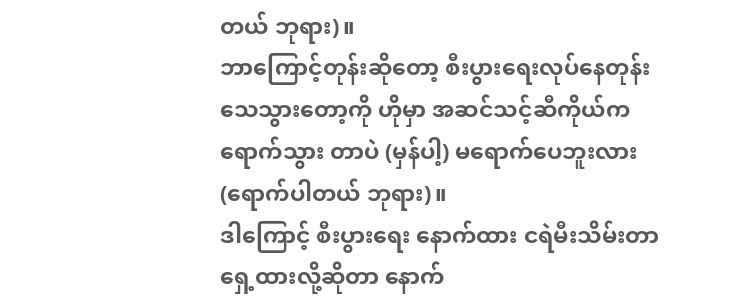တယ် ဘုရား)။
ဘာကြောင့်တုန်းဆိုတော့ စီးပွားရေးလုပ်နေတုန်း သေသွားတော့ကို ဟိုမှာ အဆင်သင့်ဆီကိုယ်က ရောက်သွား တာပဲ (မှန်ပါ့) မရောက်ပေဘူးလား (ရောက်ပါတယ် ဘုရား)။
ဒါကြောင့် စီးပွားရေး နောက်ထား ငရဲမီးသိမ်းတာ ရှေ့ထားလို့ဆိုတာ နောက်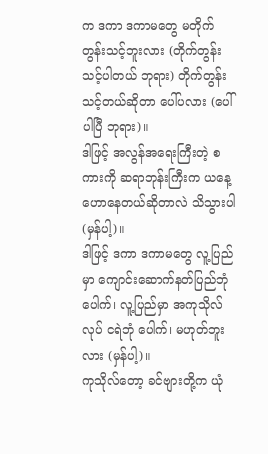က ဒကာ ဒကာမတွေ မတိုက် တွန်းသင့်ဘူးလား (တိုက်တွန်းသင့်ပါတယ် ဘုရား) တိုက်တွန်းသင့်တယ်ဆိုတာ ပေါ်ပလား (ပေါ်ပါပြီ ဘုရား)။
ဒါဖြင့် အလွန်အရေးကြီးတဲ့ စကားကို ဆရာဘုန်းကြီးက ယနေ့ ဟောနေတယ်ဆိုတာလဲ သိသွားပါ (မှန်ပါ့)။
ဒါဖြင့် ဒကာ ဒကာမတွေ လူ့ပြည်မှာ ကျောင်းဆောက်နတ်ပြည်ဘုံပေါက်၊ လူ့ပြည်မှာ အကုသိုလ်လုပ် ငရဲဘုံ ပေါက်၊ မဟုတ်ဘူးလား (မှန်ပါ့)။
ကုသိုလ်တော့ ခင်ဗျားတို့က ယုံ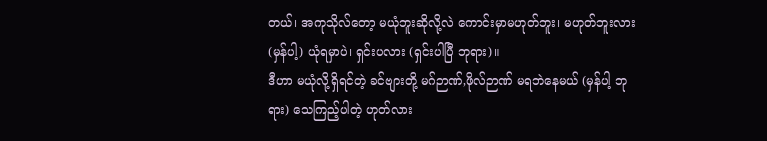တယ်၊ အကုသိုလ်တော့ မယုံဘူးဆိုလို့လဲ ကောင်းမှာမဟုတ်ဘူး၊ မဟုတ်ဘူးလား (မှန်ပါ့) ယုံရမှာပဲ၊ ရှင်းပလား (ရှင်းပါပြီ ဘုရား)။
ဒီဟာ မယုံလို့ရှိရင်တဲ့ ခင်ဗျားတို့ မဂ်ဉာဏ်,ဖိုလ်ဉာဏ် မရဘဲနေမယ် (မှန်ပါ့ ဘုရား) သေကြည့်ပါတဲ့ ဟုတ်လား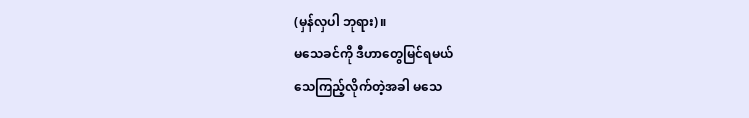(မှန်လှပါ ဘုရား)။
မသေခင်ကို ဒီဟာတွေမြင်ရမယ်
သေကြည့်လိုက်တဲ့အခါ မသေ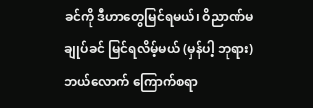ခင်ကို ဒီဟာတွေမြင်ရမယ်၊ ဝိညာဏ်မချုပ်ခင် မြင်ရလိမ့်မယ် (မှန်ပါ့ ဘုရား) ဘယ်လောက် ကြောက်စရာ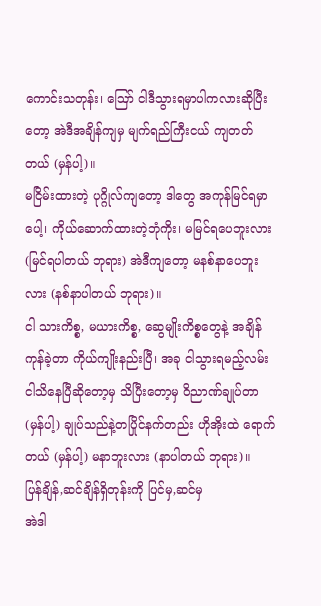ကောင်းသတုန်း၊ ဪ ငါဒီသွားရမှာပါကလားဆိုပြီးတော့ အဲဒီအချိန်ကျမှ မျက်ရည်ကြီးငယ် ကျတတ်တယ် (မှန်ပါ့)။
မငြိမ်းထားတဲ့ ပုဂ္ဂိုလ်ကျတော့ ဒါတွေ အကုန်မြင်ရမှာပေါ့၊ ကိုယ်ဆောက်ထားတဲ့ဘုံကိုး၊ မမြင်ရပေဘူးလား (မြင်ရပါတယ် ဘုရား) အဲဒီကျတော့ မနစ်နာပေဘူးလား (နစ်နာပါတယ် ဘုရား)။
ငါ သားကိစ္စ, မယားကိစ္စ, ဆွေမျိုးကိစ္စတွေနဲ့ အချိန်ကုန်ခဲ့တာ ကိုယ်ကျိုးနည်းပြီ၊ အခု ငါသွားရမည့်လမ်း ငါသိနေပြီဆိုတော့မှ သိပြီးတော့မှ ဝိညာဏ်ချုပ်တာ (မှန်ပါ့) ချုပ်သည်နဲ့တပြိုင်နက်တည်း ဟိုအိုးထဲ ရောက်တယ် (မှန်ပါ့) မနာဘူးလား (နာပါတယ် ဘုရား)။
ပြန်ချိန်,ဆင်ချိန်ရှိတုန်းကို ပြင်မှ,ဆင်မှ
အဲဒါ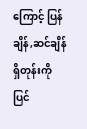ကြောင့် ပြန်ချိန်,ဆင်ချိန်ရှိတုန်းကို ပြင်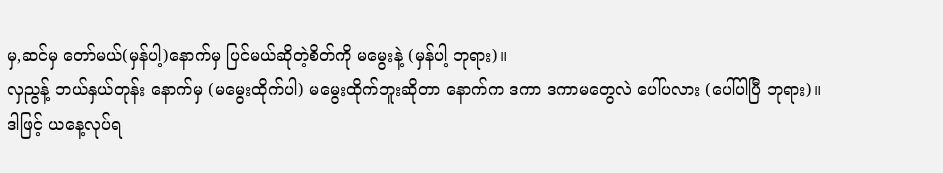မှ,ဆင်မှ တော်မယ်(မှန်ပါ့)နောက်မှ ပြင်မယ်ဆိုတဲ့စိတ်ကို မမွေးနဲ့ (မှန်ပါ့ ဘုရား)။
လှညွန့် ဘယ်နှယ်တုန်း နောက်မှ (မမွေးထိုက်ပါ) မမွေးထိုက်ဘူးဆိုတာ နောက်က ဒကာ ဒကာမတွေလဲ ပေါ်ပလား (ပေါ်ပါပြီ ဘုရား)။
ဒါဖြင့် ယနေ့လုပ်ရ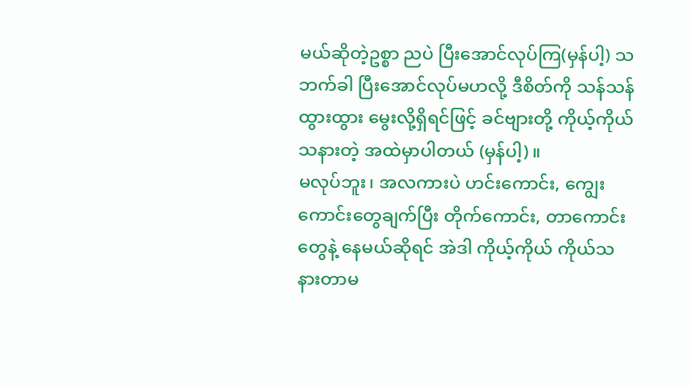မယ်ဆိုတဲ့ဥစ္စာ ညပဲ ပြီးအောင်လုပ်ကြ(မှန်ပါ့) သဘက်ခါ ပြီးအောင်လုပ်မဟလို့ ဒီစိတ်ကို သန်သန်ထွားထွား မွေးလို့ရှိရင်ဖြင့် ခင်ဗျားတို့ ကိုယ့်ကိုယ်သနားတဲ့ အထဲမှာပါတယ် (မှန်ပါ့)။
မလုပ်ဘူး၊ အလကားပဲ ဟင်းကောင်း, ကျွေးကောင်းတွေချက်ပြီး တိုက်ကောင်း, တာကောင်းတွေနဲ့ နေမယ်ဆိုရင် အဲဒါ ကိုယ့်ကိုယ် ကိုယ်သနားတာမ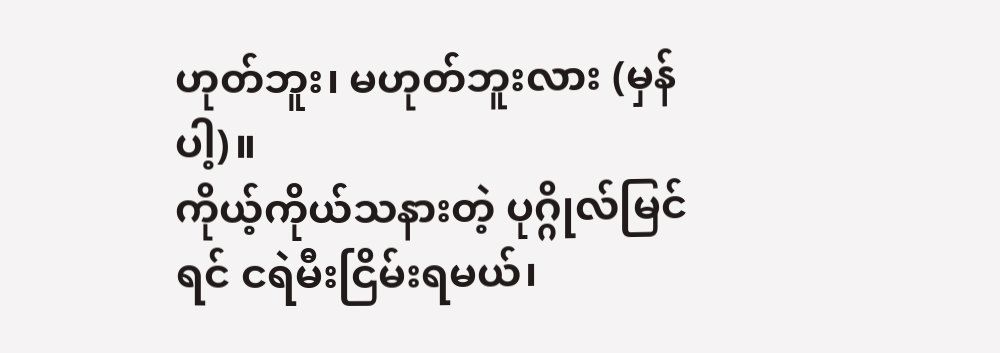ဟုတ်ဘူး၊ မဟုတ်ဘူးလား (မှန်ပါ့)။
ကိုယ့်ကိုယ်သနားတဲ့ ပုဂ္ဂိုလ်မြင်ရင် ငရဲမီးငြိမ်းရမယ်၊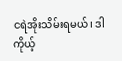ငရဲအိုးသိမ်းရမယ်၊ ဒါ ကိုယ့်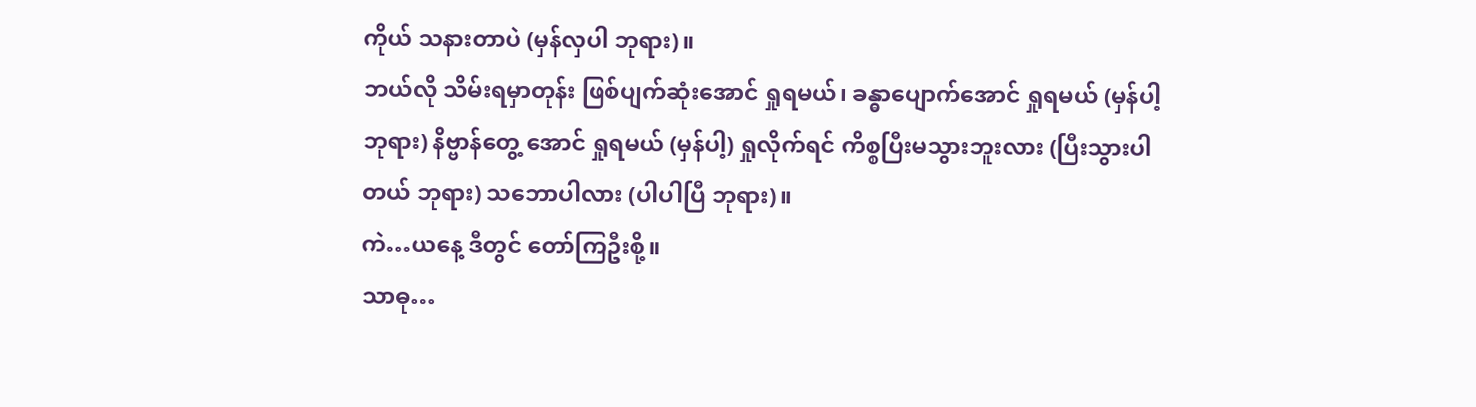ကိုယ် သနားတာပဲ (မှန်လှပါ ဘုရား)။
ဘယ်လို သိမ်းရမှာတုန်း ဖြစ်ပျက်ဆုံးအောင် ရှုရမယ်၊ ခန္ဓာပျောက်အောင် ရှုရမယ် (မှန်ပါ့ ဘုရား) နိဗ္ဗာန်တွေ့ အောင် ရှုရမယ် (မှန်ပါ့) ရှုလိုက်ရင် ကိစ္စပြီးမသွားဘူးလား (ပြီးသွားပါတယ် ဘုရား) သဘောပါလား (ပါပါပြီ ဘုရား)။
ကဲ…ယနေ့ ဒီတွင် တော်ကြဦးစို့။
သာဓု…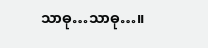သာဓု…သာဓု…။